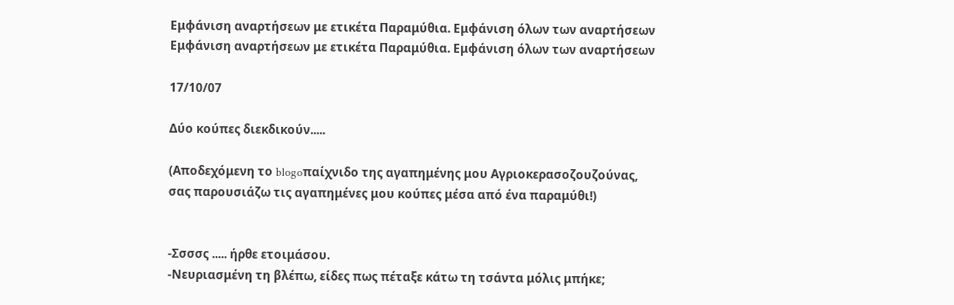Εμφάνιση αναρτήσεων με ετικέτα Παραμύθια. Εμφάνιση όλων των αναρτήσεων
Εμφάνιση αναρτήσεων με ετικέτα Παραμύθια. Εμφάνιση όλων των αναρτήσεων

17/10/07

Δύο κούπες διεκδικούν.....

(Αποδεχόμενη το blogoπαίχνιδο της αγαπημένης μου Αγριοκερασοζουζούνας,
σας παρουσιάζω τις αγαπημένες μου κούπες μέσα από ένα παραμύθι!)


-Σσσσς ..... ήρθε ετοιμάσου.
-Νευριασμένη τη βλέπω, είδες πως πέταξε κάτω τη τσάντα μόλις μπήκε;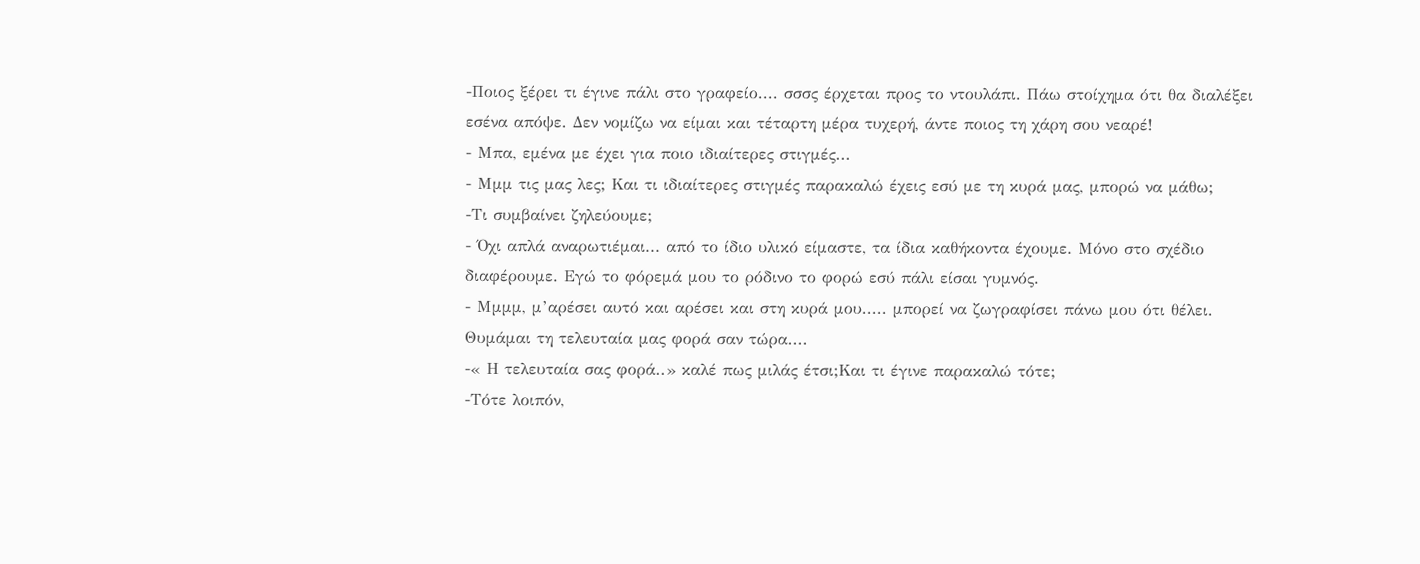-Ποιος ξέρει τι έγινε πάλι στο γραφείο.... σσσς έρχεται προς το ντουλάπι. Πάω στοίχημα ότι θα διαλέξει εσένα απόψε. Δεν νομίζω να είμαι και τέταρτη μέρα τυχερή, άντε ποιος τη χάρη σου νεαρέ!
- Μπα, εμένα με έχει για ποιο ιδιαίτερες στιγμές...
- Μμμ τις μας λες; Και τι ιδιαίτερες στιγμές παρακαλώ έχεις εσύ με τη κυρά μας, μπορώ να μάθω;
-Τι συμβαίνει ζηλεύουμε;
- Όχι απλά αναρωτιέμαι... από το ίδιο υλικό είμαστε, τα ίδια καθήκοντα έχουμε. Μόνο στο σχέδιο διαφέρουμε. Εγώ το φόρεμά μου το ρόδινο το φορώ εσύ πάλι είσαι γυμνός.
- Μμμμ, μ’αρέσει αυτό και αρέσει και στη κυρά μου..... μπορεί να ζωγραφίσει πάνω μου ότι θέλει. Θυμάμαι τη τελευταία μας φορά σαν τώρα....
-« Η τελευταία σας φορά..» καλέ πως μιλάς έτσι;Και τι έγινε παρακαλώ τότε;
-Τότε λοιπόν,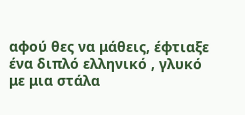αφού θες να μάθεις, έφτιαξε ένα διπλό ελληνικό , γλυκό με μια στάλα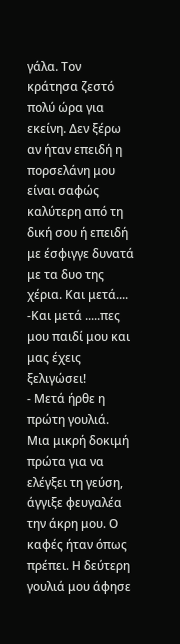γάλα. Τον κράτησα ζεστό πολύ ώρα για εκείνη. Δεν ξέρω αν ήταν επειδή η πορσελάνη μου είναι σαφώς καλύτερη από τη δική σου ή επειδή με έσφιγγε δυνατά με τα δυο της χέρια. Και μετά....
-Και μετά .....πες μου παιδί μου και μας έχεις ξελιγώσει!
- Μετά ήρθε η πρώτη γουλιά. Μια μικρή δοκιμή πρώτα για να ελέγξει τη γεύση, άγγιξε φευγαλέα την άκρη μου. Ο καφές ήταν όπως πρέπει. Η δεύτερη γουλιά μου άφησε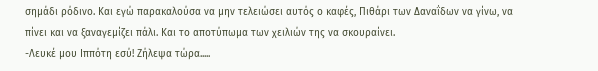σημάδι ρόδινο. Και εγώ παρακαλούσα να μην τελειώσει αυτός ο καφές, Πιθάρι των Δαναΐδων να γίνω, να πίνει και να ξαναγεμίζει πάλι. Και το αποτύπωμα των χειλιών της να σκουραίνει.
-Λευκέ μου Ιππότη εσύ! Ζήλεψα τώρα.....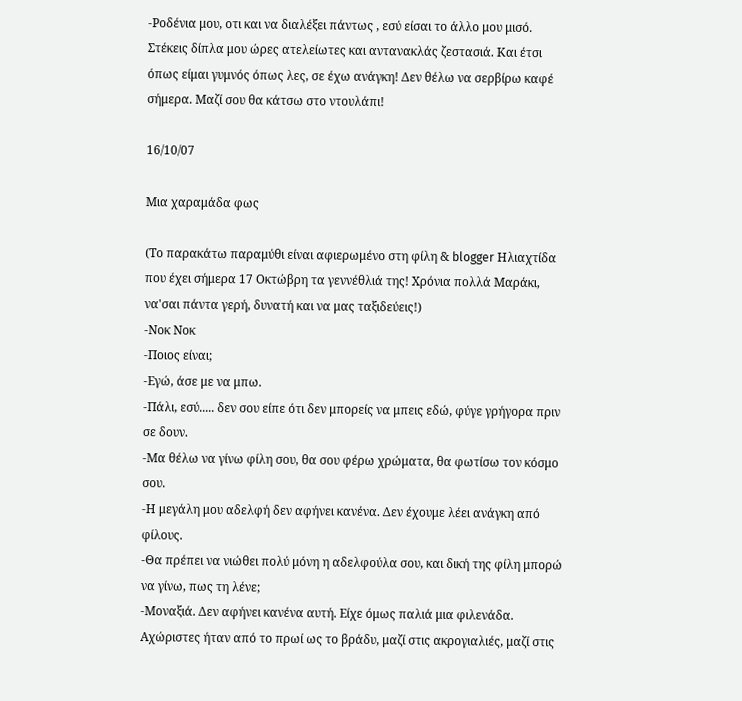-Ροδένια μου, οτι και να διαλέξει πάντως , εσύ είσαι το άλλο μου μισό. Στέκεις δίπλα μου ώρες ατελείωτες και αντανακλάς ζεστασιά. Και έτσι όπως είμαι γυμνός όπως λες, σε έχω ανάγκη! Δεν θέλω να σερβίρω καφέ σήμερα. Μαζί σου θα κάτσω στο ντουλάπι!

16/10/07

Μια χαραμάδα φως

(Το παρακάτω παραμύθι είναι αφιερωμένο στη φίλη & blogger Ηλιαχτίδα που έχει σήμερα 17 Οκτώβρη τα γεννέθλιά της! Χρόνια πολλά Μαράκι, να'σαι πάντα γερή, δυνατή και να μας ταξιδεύεις!)
-Νοκ Νοκ
-Ποιος είναι;
-Εγώ, άσε με να μπω.
-Πάλι, εσύ..... δεν σου είπε ότι δεν μπορείς να μπεις εδώ, φύγε γρήγορα πριν σε δουν.
-Μα θέλω να γίνω φίλη σου, θα σου φέρω χρώματα, θα φωτίσω τον κόσμο σου.
-Η μεγάλη μου αδελφή δεν αφήνει κανένα. Δεν έχουμε λέει ανάγκη από φίλους.
-Θα πρέπει να νιώθει πολύ μόνη η αδελφούλα σου, και δική της φίλη μπορώ να γίνω, πως τη λένε;
-Μοναξιά. Δεν αφήνει κανένα αυτή. Είχε όμως παλιά μια φιλενάδα. Αχώριστες ήταν από το πρωί ως το βράδυ, μαζί στις ακρογιαλιές, μαζί στις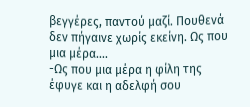βεγγέρες, παντού μαζί. Πουθενά δεν πήγαινε χωρίς εκείνη. Ως που μια μέρα....
-Ως που μια μέρα η φίλη της έφυγε και η αδελφή σου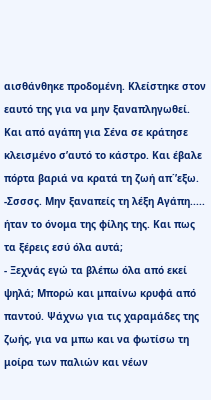αισθάνθηκε προδομένη. Κλείστηκε στον εαυτό της για να μην ξαναπληγωθεί. Και από αγάπη για Σένα σε κράτησε κλεισμένο σ’αυτό το κάστρο. Και έβαλε πόρτα βαριά να κρατά τη ζωή απ΄’εξω.
-Σσσσς. Μην ξαναπείς τη λέξη Αγάπη..... ήταν το όνομα της φίλης της. Και πως τα ξέρεις εσύ όλα αυτά;
- Ξεχνάς εγώ τα βλέπω όλα από εκεί ψηλά; Μπορώ και μπαίνω κρυφά από παντού. Ψάχνω για τις χαραμάδες της ζωής, για να μπω και να φωτίσω τη μοίρα των παλιών και νέων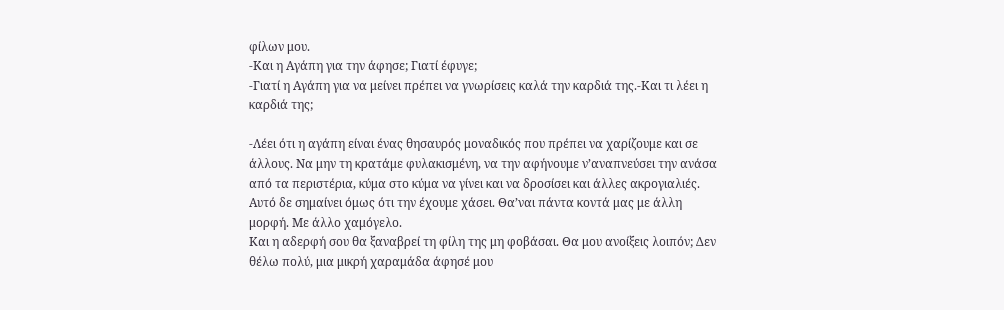φίλων μου.
-Και η Αγάπη για την άφησε; Γιατί έφυγε;
-Γιατί η Αγάπη για να μείνει πρέπει να γνωρίσεις καλά την καρδιά της.-Και τι λέει η καρδιά της;

-Λέει ότι η αγάπη είναι ένας θησαυρός μοναδικός που πρέπει να χαρίζουμε και σε άλλους. Να μην τη κρατάμε φυλακισμένη, να την αφήνουμε ν’αναπνεύσει την ανάσα από τα περιστέρια, κύμα στο κύμα να γίνει και να δροσίσει και άλλες ακρογιαλιές. Αυτό δε σημαίνει όμως ότι την έχουμε χάσει. Θα’ναι πάντα κοντά μας με άλλη μορφή. Με άλλο χαμόγελο.
Και η αδερφή σου θα ξαναβρεί τη φίλη της μη φοβάσαι. Θα μου ανοίξεις λοιπόν; Δεν θέλω πολύ, μια μικρή χαραμάδα άφησέ μου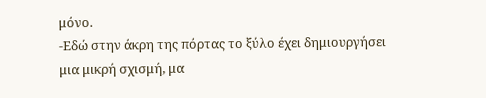μόνο.
-Εδώ στην άκρη της πόρτας το ξύλο έχει δημιουργήσει μια μικρή σχισμή, μα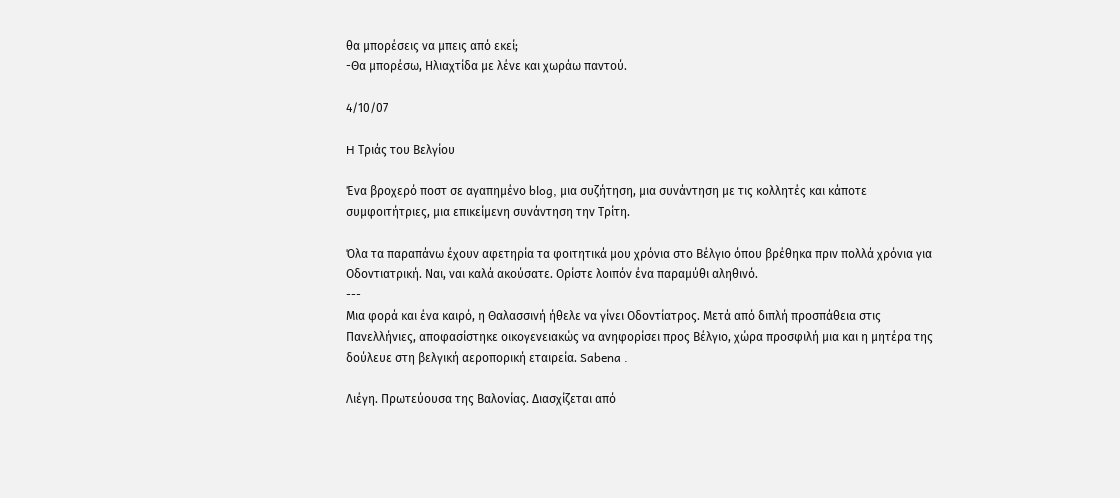θα μπορέσεις να μπεις από εκεί;
-Θα μπορέσω, Ηλιαχτίδα με λένε και χωράω παντού.

4/10/07

H Τριάς του Βελγίου

Ένα βροχερό ποστ σε αγαπημένο blog, μια συζήτηση, μια συνάντηση με τις κολλητές και κάποτε συμφοιτήτριες, μια επικείμενη συνάντηση την Τρίτη.

Όλα τα παραπάνω έχουν αφετηρία τα φοιτητικά μου χρόνια στο Βέλγιο όπου βρέθηκα πριν πολλά χρόνια για Οδοντιατρική. Ναι, ναι καλά ακούσατε. Ορίστε λοιπόν ένα παραμύθι αληθινό.
---
Μια φορά και ένα καιρό, η Θαλασσινή ήθελε να γίνει Οδοντίατρος. Μετά από διπλή προσπάθεια στις Πανελλήνιες, αποφασίστηκε οικογενειακώς να ανηφορίσει προς Βέλγιο, χώρα προσφιλή μια και η μητέρα της δούλευε στη βελγική αεροπορική εταιρεία. Sabena .

Λιέγη. Πρωτεύουσα της Βαλονίας. Διασχίζεται από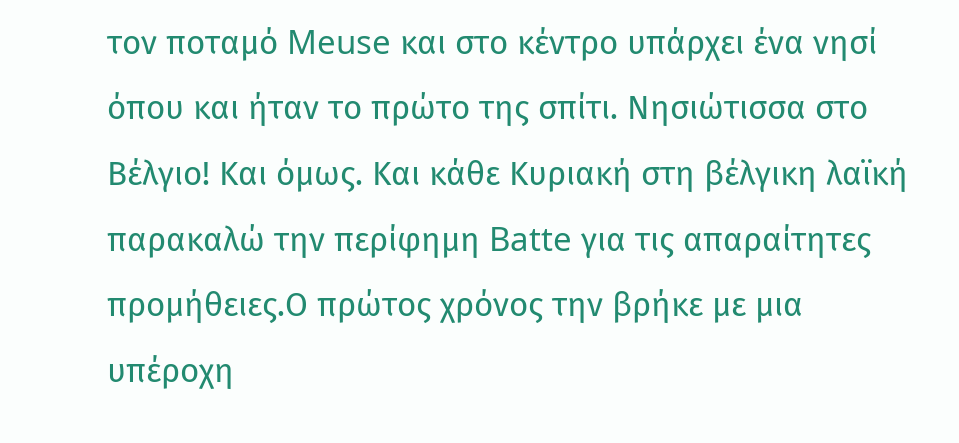τον ποταμό Meuse και στο κέντρο υπάρχει ένα νησί όπου και ήταν το πρώτο της σπίτι. Νησιώτισσα στο Βέλγιο! Και όμως. Και κάθε Κυριακή στη βέλγικη λαϊκή παρακαλώ την περίφημη Batte για τις απαραίτητες προμήθειες.Ο πρώτος χρόνος την βρήκε με μια υπέροχη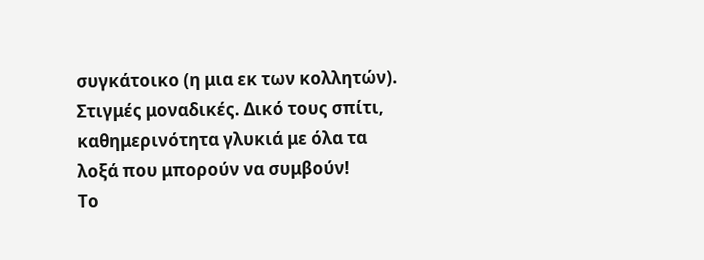συγκάτοικο (η μια εκ των κολλητών). Στιγμές μοναδικές. Δικό τους σπίτι, καθημερινότητα γλυκιά με όλα τα λοξά που μπορούν να συμβούν!
Το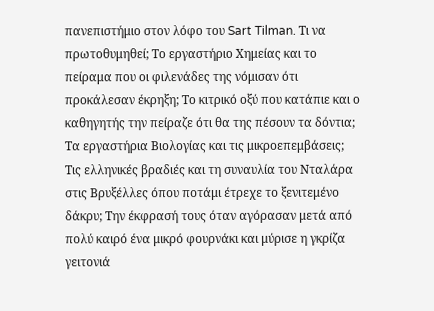πανεπιστήμιο στον λόφο του Sart Tilman. Τι να πρωτοθυμηθεί; Το εργαστήριο Χημείας και το πείραμα που οι φιλενάδες της νόμισαν ότι προκάλεσαν έκρηξη; Το κιτρικό οξύ που κατάπιε και ο καθηγητής την πείραζε ότι θα της πέσουν τα δόντια; Τα εργαστήρια Βιολογίας και τις μικροεπεμβάσεις; Tις ελληνικές βραδιές και τη συναυλία του Νταλάρα στις Βρυξέλλες όπου ποτάμι έτρεχε το ξενιτεμένο δάκρυ; Την έκφρασή τους όταν αγόρασαν μετά από πολύ καιρό ένα μικρό φουρνάκι και μύρισε η γκρίζα γειτονιά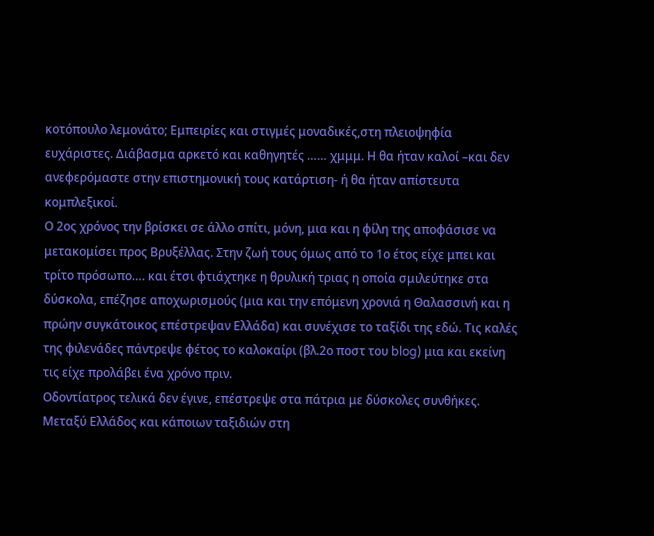κοτόπουλο λεμονάτο; Eμπειρίες και στιγμές μοναδικές,στη πλειοψηφία ευχάριστες. Διάβασμα αρκετό και καθηγητές …… χμμμ. Η θα ήταν καλοί –και δεν ανεφερόμαστε στην επιστημονική τους κατάρτιση- ή θα ήταν απίστευτα κομπλεξικοί.
Ο 2ος χρόνος την βρίσκει σε άλλο σπίτι, μόνη, μια και η φίλη της αποφάσισε να μετακομίσει προς Βρυξέλλας. Στην ζωή τους όμως από το 1ο έτος είχε μπει και τρίτο πρόσωπο…. και έτσι φτιάχτηκε η θρυλική τριας η οποία σμιλεύτηκε στα δύσκολα, επέζησε αποχωρισμούς (μια και την επόμενη χρονιά η Θαλασσινή και η πρώην συγκάτοικος επέστρεψαν Ελλάδα) και συνέχισε το ταξίδι της εδώ. Τις καλές της φιλενάδες πάντρεψε φέτος το καλοκαίρι (βλ.2ο ποστ του blog) μια και εκείνη τις είχε προλάβει ένα χρόνο πριν.
Οδοντίατρος τελικά δεν έγινε, επέστρεψε στα πάτρια με δύσκολες συνθήκες. Μεταξύ Ελλάδος και κάποιων ταξιδιών στη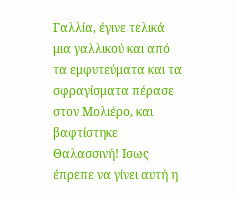Γαλλία, έγινε τελικά μια γαλλικού και από τα εμφυτεύματα και τα σφραγίσματα πέρασε στον Μολιέρο, και βαφτίστηκε Θαλασσινή! Ισως έπρεπε να γίνει αυτή η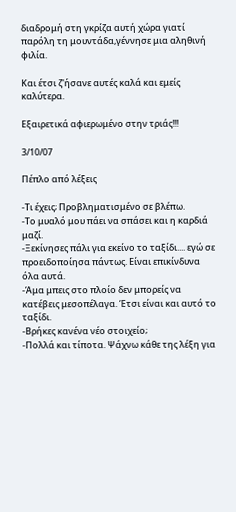διαδρομή στη γκρίζα αυτή χώρα γιατί παρόλη τη μουντάδα,γέννησε μια αληθινή φιλία.

Και έτσι ζ'ήσανε αυτές καλά και εμείς καλύτερα.

Εξαιρετικά αφιερωμένο στην τριάς!!!

3/10/07

Πέπλο από λέξεις

-Τι έχεις; Προβληματισμένο σε βλέπω.
-Το μυαλό μου πάει να σπάσει και η καρδιά μαζί.
-Ξεκίνησες πάλι για εκείνο το ταξίδι.... εγώ σε προειδοποίησα πάντως. Είναι επικίνδυνα όλα αυτά.
-Άμα μπεις στο πλοίο δεν μπορείς να κατέβεις μεσοπέλαγα. Έτσι είναι και αυτό το ταξίδι.
-Βρήκες κανένα νέο στοιχείο;
-Πολλά και τίποτα. Ψάχνω κάθε της λέξη για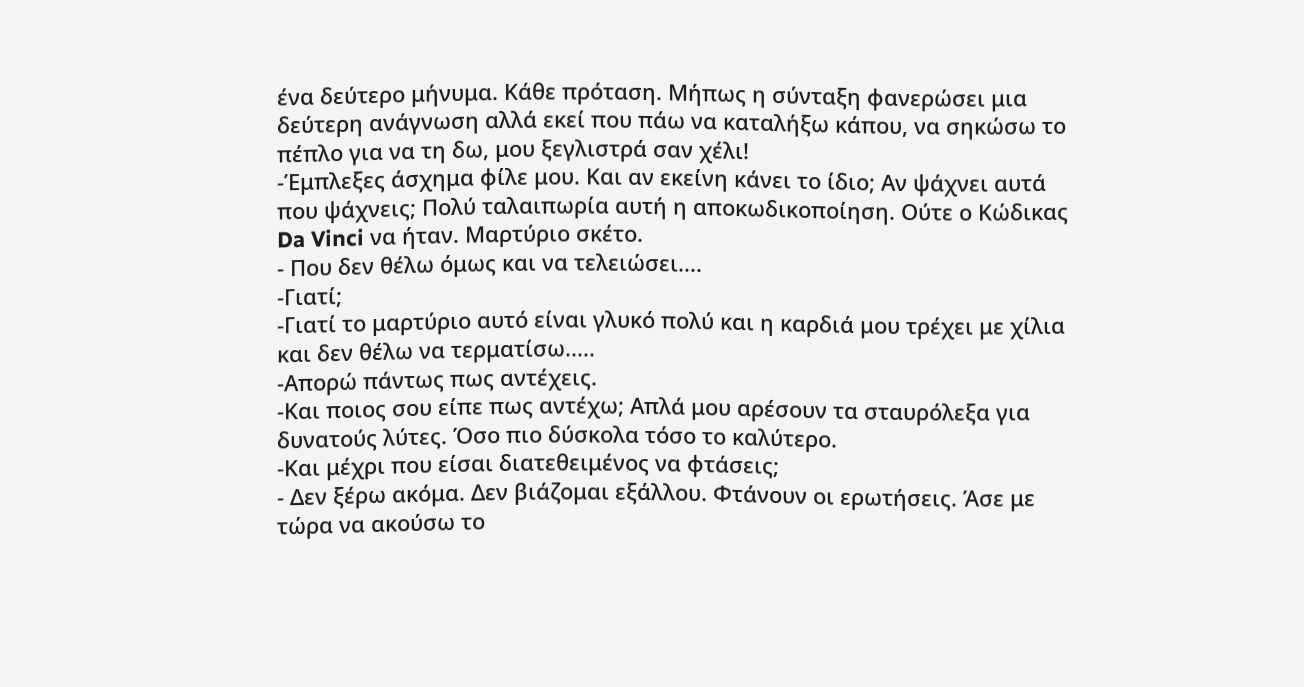ένα δεύτερο μήνυμα. Κάθε πρόταση. Μήπως η σύνταξη φανερώσει μια δεύτερη ανάγνωση αλλά εκεί που πάω να καταλήξω κάπου, να σηκώσω το πέπλο για να τη δω, μου ξεγλιστρά σαν χέλι!
-Έμπλεξες άσχημα φίλε μου. Και αν εκείνη κάνει το ίδιο; Αν ψάχνει αυτά που ψάχνεις; Πολύ ταλαιπωρία αυτή η αποκωδικοποίηση. Ούτε ο Κώδικας Da Vinci να ήταν. Μαρτύριο σκέτο.
- Που δεν θέλω όμως και να τελειώσει....
-Γιατί;
-Γιατί το μαρτύριο αυτό είναι γλυκό πολύ και η καρδιά μου τρέχει με χίλια και δεν θέλω να τερματίσω.....
-Απορώ πάντως πως αντέχεις.
-Και ποιος σου είπε πως αντέχω; Απλά μου αρέσουν τα σταυρόλεξα για δυνατούς λύτες. Όσο πιο δύσκολα τόσο το καλύτερο.
-Και μέχρι που είσαι διατεθειμένος να φτάσεις;
- Δεν ξέρω ακόμα. Δεν βιάζομαι εξάλλου. Φτάνουν οι ερωτήσεις. Άσε με τώρα να ακούσω το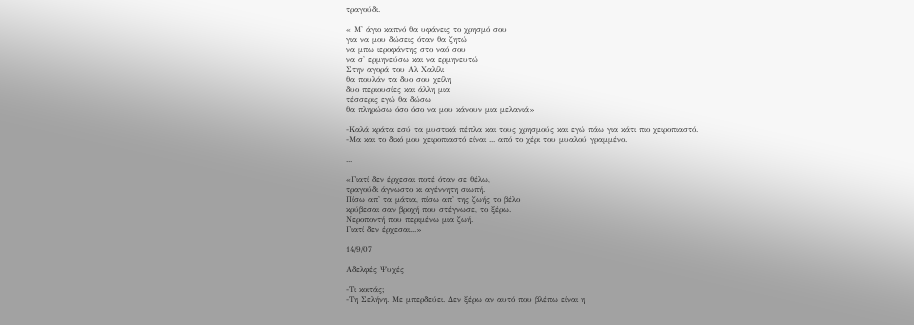τραγούδι.

« Μ' άγιο καπνό θα υφάνεις το χρησμό σου
για να μου δώσεις όταν θα ζητώ
να μπω ιεροφάντης στο ναό σου
να σ' ερμηνεύσω και να ερμηνευτώ
Στην αγορά του Αλ Χαλίλι
θα πουλάν τα δυο σου χείλη
δυο περιουσίες και άλλη μια
τέσσερις εγώ θα δώσω
θα πληρώσω όσο όσο να μου κάνουν μια μελανιά»

-Καλά κράτα εσύ τα μυστικά πέπλα και τους χρησμούς και εγώ πάω για κάτι πιο χειροπιαστό.
-Μα και το δικό μου χειροπιαστό είναι ... από το χέρι του μυαλού γραμμένο.

...

«Γιατί δεν έρχεσαι ποτέ όταν σε θέλω,
τραγούδι άγνωστο κι αγέννητη σιωπή.
Πίσω απ' τα μάτια, πίσω απ' της ζωής το βέλο
κρύβεσαι σαν βροχή που στέγνωσε, το ξέρω.
Νεροποντή που περιμένω μια ζωή.
Γιατί δεν έρχεσαι...»

14/9/07

Αδελφές Ψυχές

-Τι κοιτάς;
-Τη Σελήνη. Με μπερδεύει. Δεν ξέρω αν αυτό που βλέπω είναι η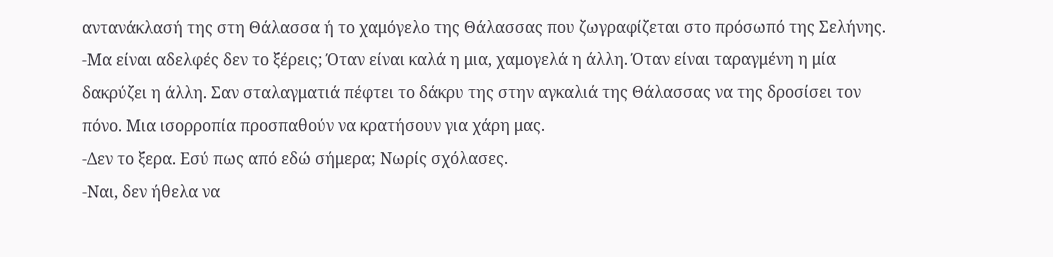αντανάκλασή της στη Θάλασσα ή το χαμόγελο της Θάλασσας που ζωγραφίζεται στο πρόσωπό της Σελήνης.
-Μα είναι αδελφές δεν το ξέρεις; Όταν είναι καλά η μια, χαμογελά η άλλη. Όταν είναι ταραγμένη η μία δακρύζει η άλλη. Σαν σταλαγματιά πέφτει το δάκρυ της στην αγκαλιά της Θάλασσας να της δροσίσει τον πόνο. Μια ισορροπία προσπαθούν να κρατήσουν για χάρη μας.
-Δεν το ξερα. Εσύ πως από εδώ σήμερα; Νωρίς σχόλασες.
-Ναι, δεν ήθελα να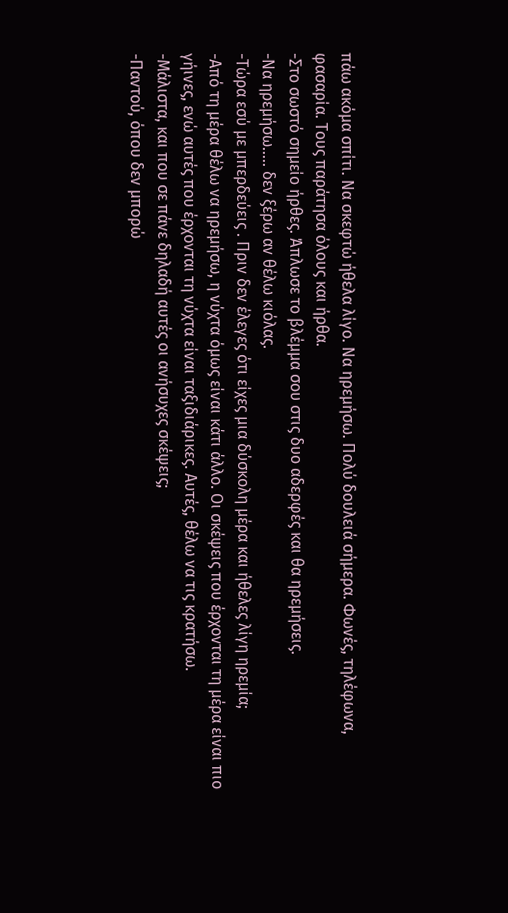πάω ακόμα σπίτι. Να σκεφτώ ήθελα λίγο. Να ηρεμήσω. Πολύ δουλειά σήμερα. Φωνές, τηλέφωνα, φασαρία. Τους παράτησα όλους και ήρθα.
-Στο σωστό σημείο ήρθες. Άπλωσε το βλέμμα σου στις δυο αδερφές και θα ηρεμήσεις.
-Να ηρεμήσω….. δεν ξέρω αν θέλω κιόλας.
-Τώρα εσύ με μπερδεύεις . Πριν δεν έλεγες ότι είχες μια δύσκολη μέρα και ήθελες λίγη ηρεμία;
-Από τη μέρα θέλω να ηρεμήσω, η νύχτα όμως είναι κάτι άλλο. Οι σκέψεις που έρχονται τη μέρα είναι πιο γήινες, ενώ αυτές που έρχονται τη νύχτα είναι ταξιδιάρικες. Αυτές, θέλω να τις κρατήσω.
-Μάλιστα, και που σε πάνε δηλαδή αυτές οι ανήσυχες σκέψεις;
-Παντού, όπου δεν μπορώ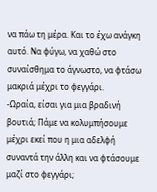να πάω τη μέρα. Και το έχω ανάγκη αυτό. Να φύγω, να χαθώ στο συναίσθημα το άγνωστο, να φτάσω μακριά μέχρι το φεγγάρι.
-Ωραία, είσαι για μια βραδινή βουτιά; Πάμε να κολυμπήσουμε μέχρι εκεί που η μια αδελφή συναντά την άλλη και να φτάσουμε μαζί στο φεγγάρι;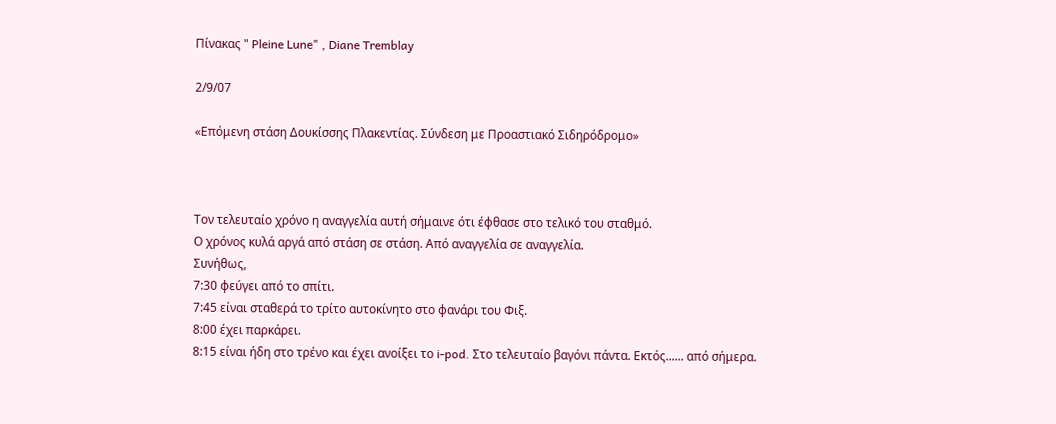Πίνακας " Pleine Lune" , Diane Tremblay

2/9/07

«Επόμενη στάση Δουκίσσης Πλακεντίας. Σύνδεση με Προαστιακό Σιδηρόδρομο»



Τον τελευταίο χρόνο η αναγγελία αυτή σήμαινε ότι έφθασε στο τελικό του σταθμό.
Ο χρόνος κυλά αργά από στάση σε στάση. Από αναγγελία σε αναγγελία.
Συνήθως,
7:30 φεύγει από το σπίτι.
7:45 είναι σταθερά το τρίτο αυτοκίνητο στο φανάρι του Φιξ.
8:00 έχει παρκάρει.
8:15 είναι ήδη στο τρένο και έχει ανοίξει το i-pod. Στο τελευταίο βαγόνι πάντα. Εκτός...... από σήμερα.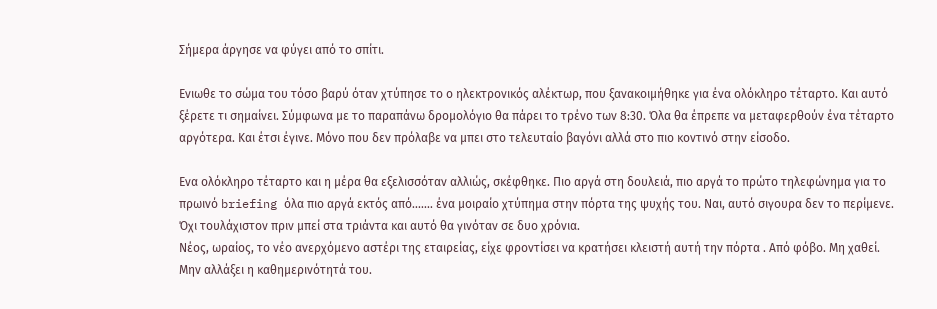Σήμερα άργησε να φύγει από το σπίτι.

Ενιωθε το σώμα του τόσο βαρύ όταν χτύπησε το ο ηλεκτρονικός αλέκτωρ, που ξανακοιμήθηκε για ένα ολόκληρο τέταρτο. Και αυτό ξέρετε τι σημαίνει. Σύμφωνα με το παραπάνω δρομολόγιο θα πάρει το τρένο των 8:30. Όλα θα έπρεπε να μεταφερθούν ένα τέταρτο αργότερα. Και έτσι έγινε. Μόνο που δεν πρόλαβε να μπει στο τελευταίο βαγόνι αλλά στο πιο κοντινό στην είσοδο.

Ενα ολόκληρο τέταρτο και η μέρα θα εξελισσόταν αλλιώς, σκέφθηκε. Πιο αργά στη δουλειά, πιο αργά το πρώτο τηλεφώνημα για το πρωινό briefing όλα πιο αργά εκτός από....... ένα μοιραίο χτύπημα στην πόρτα της ψυχής του. Ναι, αυτό σιγουρα δεν το περίμενε. Όχι τουλάχιστον πριν μπεί στα τριάντα και αυτό θα γινόταν σε δυο χρόνια.
Νέος, ωραίος, το νέο ανερχόμενο αστέρι της εταιρείας, είχε φροντίσει να κρατήσει κλειστή αυτή την πόρτα . Από φόβο. Μη χαθεί. Μην αλλάξει η καθημερινότητά του.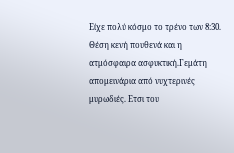Είχε πολύ κόσμο το τρένο των 8:30. Θέση κενή πουθενά και η ατμόσφαιρα ασφυκτική.Γεμάτη απομεινάρια από νυχτερινές μυρωδιές. Ετσι του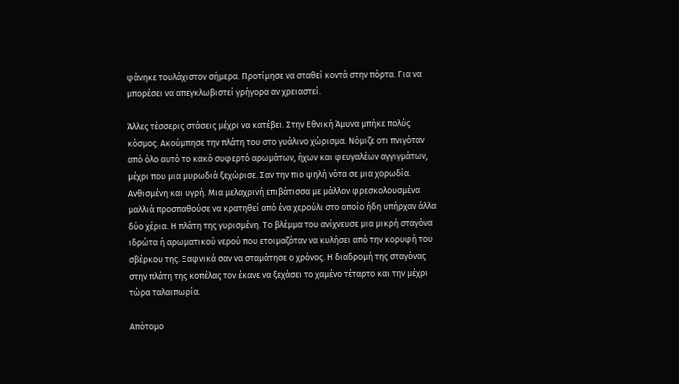φάνηκε τουλάχιστον σήμερα. Προτίμησε να σταθεί κοντά στην πόρτα. Για να μπορέσει να απεγκλωβιστεί γρήγορα αν χρειαστεί.

Άλλες τέσσερις στάσεις μέχρι να κατέβει. Στην Εθνική Άμυνα μπήκε πολύς κόσμος. Ακούμπησε την πλάτη του στο γυάλινο χώρισμα. Νόμιζε οτι πνιγόταν από όλο αυτό το κακό συφερτό αρωμάτων, ήχων και φευγαλέων αγγιγμάτων, μέχρι που μια μυρωδιά ξεχώρισε. Σαν την πιο ψηλή νότα σε μια χορωδία. Ανθισμένη και υγρή. Μια μελαχρινή επιβάτισσα με μάλλον φρεσκολουσμένα μαλλιά προσπαθούσε να κρατηθεί από ένα χερούλι στο οποίο ήδη υπήρχαν άλλα δύο χέρια. Η πλάτη της γυρισμένη. Το βλέμμα του ανίχνευσε μια μικρή σταγόνα ιδρώτα ή αρωματικού νερού που ετοιμαζόταν να κυλήσει από την κορυφή του σβέρκου της. Ξαφνικά σαν να σταμάτησε ο χρόνος. Η διαδρομή της σταγόνας στην πλάτη της κοπέλας τον έκανε να ξεχάσει το χαμένο τέταρτο και την μέχρι τώρα ταλαιπωρία.

Απότομο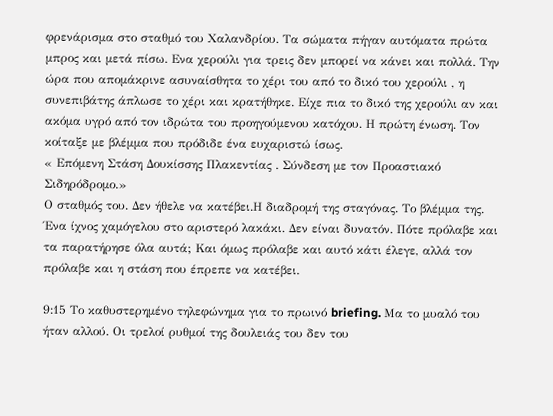φρενάρισμα στο σταθμό του Χαλανδρίου. Τα σώματα πήγαν αυτόματα πρώτα μπρος και μετά πίσω. Ενα χερούλι για τρεις δεν μπορεί να κάνει και πολλά. Την ώρα που απομάκρινε ασυναίσθητα το χέρι του από το δικό του χερούλι , η συνεπιβάτης άπλωσε το χέρι και κρατήθηκε. Είχε πια το δικό της χερούλι αν και ακόμα υγρό από τον ιδρώτα του προηγούμενου κατόχου. Η πρώτη ένωση. Τον κοίταξε με βλέμμα που πρόδιδε ένα ευχαριστώ ίσως.
« Επόμενη Στάση Δουκίσσης Πλακεντίας . Σύνδεση με τον Προαστιακό Σιδηρόδρομο.»
Ο σταθμός του. Δεν ήθελε να κατέβει.Η διαδρομή της σταγόνας. Το βλέμμα της. Ένα ίχνος χαμόγελου στο αριστερό λακάκι. Δεν είναι δυνατόν. Πότε πρόλαβε και τα παρατήρησε όλα αυτά; Και όμως πρόλαβε και αυτό κάτι έλεγε, αλλά τον πρόλαβε και η στάση που έπρεπε να κατέβει.

9:15 Το καθυστερημένο τηλεφώνημα για το πρωινό briefing. Μα το μυαλό του ήταν αλλού. Οι τρελοί ρυθμοί της δουλειάς του δεν του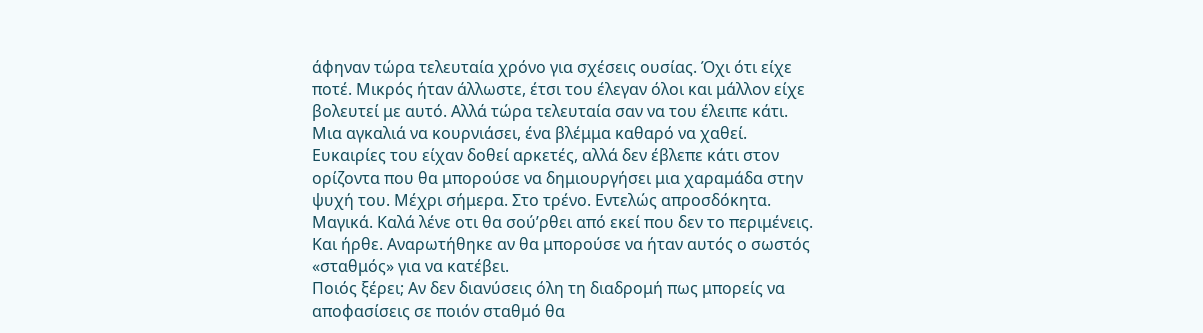άφηναν τώρα τελευταία χρόνο για σχέσεις ουσίας. Όχι ότι είχε ποτέ. Μικρός ήταν άλλωστε, έτσι του έλεγαν όλοι και μάλλον είχε βολευτεί με αυτό. Αλλά τώρα τελευταία σαν να του έλειπε κάτι. Μια αγκαλιά να κουρνιάσει, ένα βλέμμα καθαρό να χαθεί. Ευκαιρίες του είχαν δοθεί αρκετές, αλλά δεν έβλεπε κάτι στον ορίζοντα που θα μπορούσε να δημιουργήσει μια χαραμάδα στην ψυχή του. Μέχρι σήμερα. Στο τρένο. Εντελώς απροσδόκητα. Μαγικά. Καλά λένε οτι θα σού’ρθει από εκεί που δεν το περιμένεις. Και ήρθε. Αναρωτήθηκε αν θα μπορούσε να ήταν αυτός ο σωστός «σταθμός» για να κατέβει.
Ποιός ξέρει; Αν δεν διανύσεις όλη τη διαδρομή πως μπορείς να αποφασίσεις σε ποιόν σταθμό θα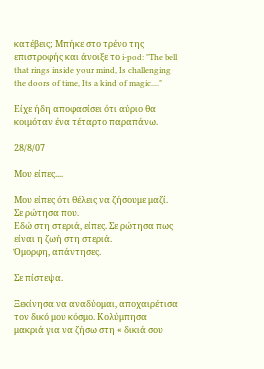κατέβεις; Μπήκε στο τρένο της επιστροφής και άνοιξε το i-pod: "The bell that rings inside your mind, Is challenging the doors of time, Its a kind of magic...."

Είχε ήδη αποφασίσει ότι αύριο θα κοιμόταν ένα τέταρτο παραπάνω.

28/8/07

Μου είπες....

Μου είπες ότι θέλεις να ζήσουμε μαζί. Σε ρώτησα που.
Εδώ στη στεριά, είπες. Σε ρώτησα πως είναι η ζωή στη στεριά.
Όμορφη, απάντησες.

Σε πίστεψα.

Ξεκίνησα να αναδύομαι, αποχαιρέτισα τον δικό μου κόσμο. Κολύμπησα μακριά για να ζήσω στη « δικιά σου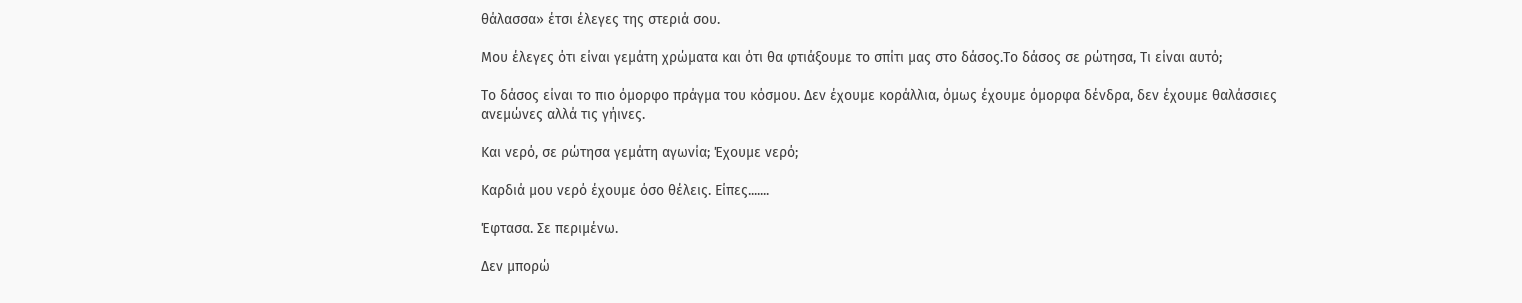θάλασσα» έτσι έλεγες της στεριά σου.

Μου έλεγες ότι είναι γεμάτη χρώματα και ότι θα φτιάξουμε το σπίτι μας στο δάσος.Το δάσος σε ρώτησα, Τι είναι αυτό;

Το δάσος είναι το πιο όμορφο πράγμα του κόσμου. Δεν έχουμε κοράλλια, όμως έχουμε όμορφα δένδρα, δεν έχουμε θαλάσσιες ανεμώνες αλλά τις γήινες.

Και νερό, σε ρώτησα γεμάτη αγωνία; Έχουμε νερό;

Καρδιά μου νερό έχουμε όσο θέλεις. Είπες.......

Έφτασα. Σε περιμένω.

Δεν μπορώ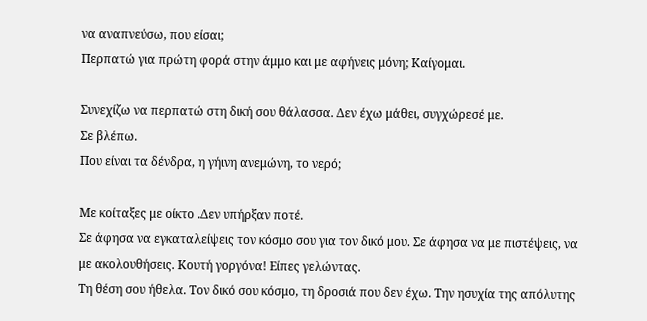να αναπνεύσω, που είσαι;
Περπατώ για πρώτη φορά στην άμμο και με αφήνεις μόνη; Καίγομαι.

Συνεχίζω να περπατώ στη δική σου θάλασσα. Δεν έχω μάθει, συγχώρεσέ με.
Σε βλέπω.
Που είναι τα δένδρα, η γήινη ανεμώνη, το νερό;

Με κοίταξες με οίκτο .Δεν υπήρξαν ποτέ.
Σε άφησα να εγκαταλείψεις τον κόσμο σου για τον δικό μου. Σε άφησα να με πιστέψεις, να με ακολουθήσεις. Κουτή γοργόνα! Είπες γελώντας.
Τη θέση σου ήθελα. Τον δικό σου κόσμο, τη δροσιά που δεν έχω. Την ησυχία της απόλυτης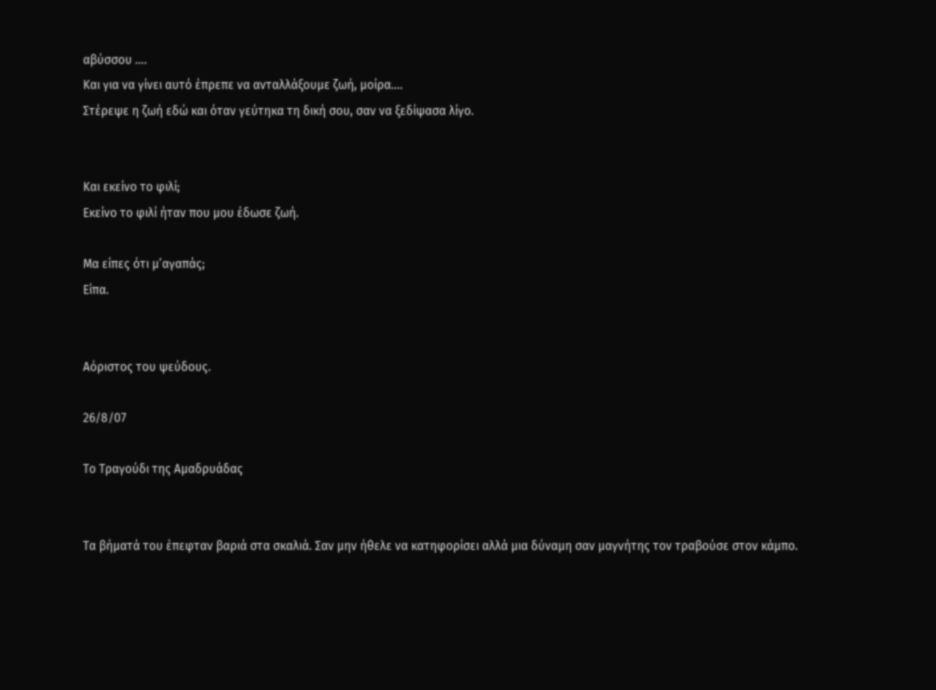αβύσσου ....
Και για να γίνει αυτό έπρεπε να ανταλλάξουμε ζωή, μοίρα....
Στέρεψε η ζωή εδώ και όταν γεύτηκα τη δική σου, σαν να ξεδίψασα λίγο.


Και εκείνο το φιλί;
Εκείνο το φιλί ήταν που μου έδωσε ζωή.

Μα είπες ότι μ’αγαπάς;
Είπα.


Αόριστος του ψεύδους.

26/8/07

Το Τραγούδι της Αμαδρυάδας


Τα βήματά του έπεφταν βαριά στα σκαλιά. Σαν μην ήθελε να κατηφορίσει αλλά μια δύναμη σαν μαγνήτης τον τραβούσε στον κάμπο.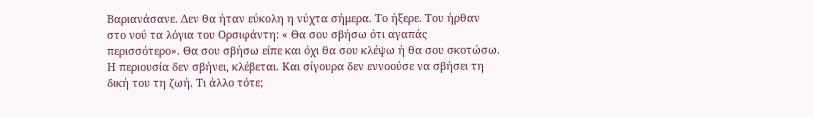Βαριανάσανε. Δεν θα ήταν εύκολη η νύχτα σήμερα. Το ήξερε. Του ήρθαν στο νού τα λόγια του Ορσιφάντη: « Θα σου σβήσω ότι αγαπάς περισσότερο». Θα σου σβήσω είπε και όχι θα σου κλέψω ή θα σου σκοτώσω. Η περιουσία δεν σβήνει, κλέβεται. Και σίγουρα δεν εννοούσε να σβήσει τη δική του τη ζωή. Τι άλλο τότε;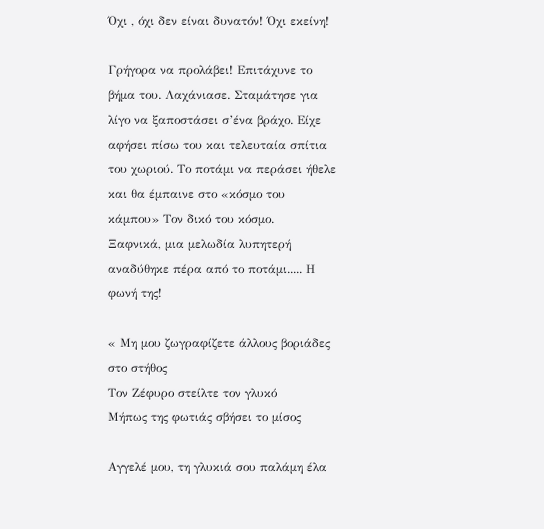Όχι , όχι δεν είναι δυνατόν! Όχι εκείνη!

Γρήγορα να προλάβει! Επιτάχυνε το βήμα του. Λαχάνιασε. Σταμάτησε για λίγο να ξαποστάσει σ’ένα βράχο. Είχε αφήσει πίσω του και τελευταία σπίτια του χωριού. Το ποτάμι να περάσει ήθελε και θα έμπαινε στο «κόσμο του κάμπου» Τον δικό του κόσμο.
Ξαφνικά, μια μελωδία λυπητερή αναδύθηκε πέρα από το ποτάμι..... Η φωνή της!

« Μη μου ζωγραφίζετε άλλους βοριάδες στο στήθος
Τον Ζέφυρο στείλτε τον γλυκό
Μήπως της φωτιάς σβήσει το μίσος

Αγγελέ μου, τη γλυκιά σου παλάμη έλα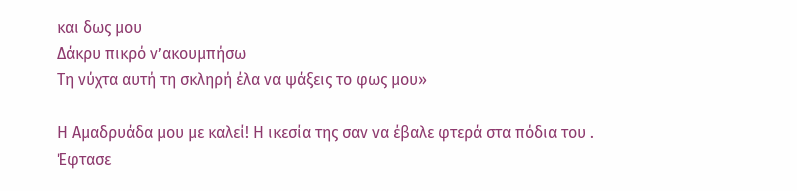και δως μου
Δάκρυ πικρό ν’ακουμπήσω
Τη νύχτα αυτή τη σκληρή έλα να ψάξεις το φως μου»

Η Αμαδρυάδα μου με καλεί! Η ικεσία της σαν να έβαλε φτερά στα πόδια του .
Έφτασε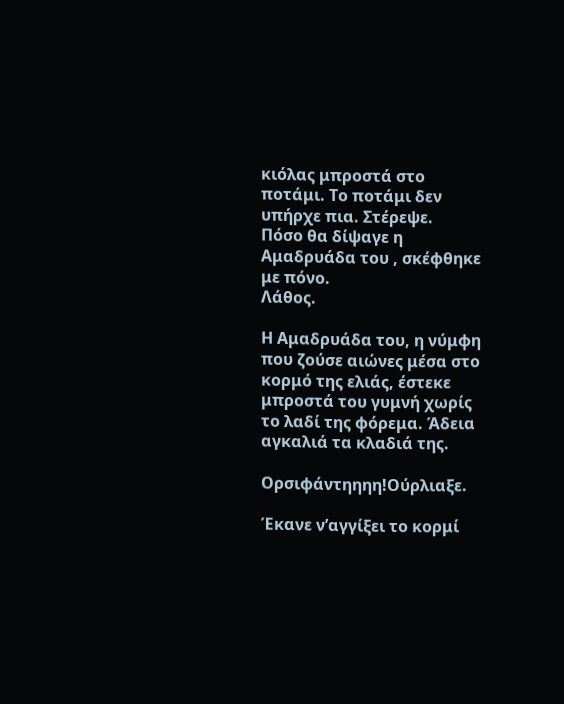κιόλας μπροστά στο ποτάμι. Το ποτάμι δεν υπήρχε πια. Στέρεψε.
Πόσο θα δίψαγε η Αμαδρυάδα του , σκέφθηκε με πόνο.
Λάθος.

Η Αμαδρυάδα του, η νύμφη που ζούσε αιώνες μέσα στο κορμό της ελιάς, έστεκε μπροστά του γυμνή χωρίς το λαδί της φόρεμα. Άδεια αγκαλιά τα κλαδιά της.

Ορσιφάντηηηη!Ούρλιαξε.

Έκανε ν’αγγίξει το κορμί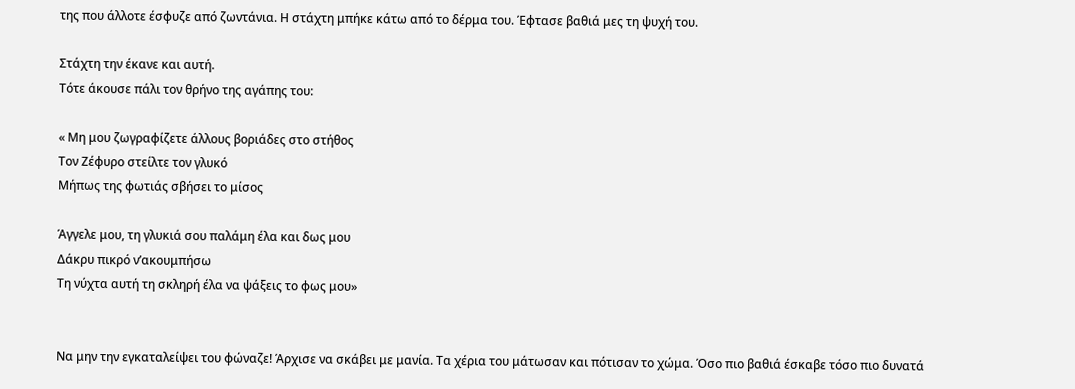της που άλλοτε έσφυζε από ζωντάνια. Η στάχτη μπήκε κάτω από το δέρμα του. Έφτασε βαθιά μες τη ψυχή του.

Στάχτη την έκανε και αυτή.
Τότε άκουσε πάλι τον θρήνο της αγάπης του:

« Μη μου ζωγραφίζετε άλλους βοριάδες στο στήθος
Τον Ζέφυρο στείλτε τον γλυκό
Μήπως της φωτιάς σβήσει το μίσος

Άγγελε μου, τη γλυκιά σου παλάμη έλα και δως μου
Δάκρυ πικρό ν’ακουμπήσω
Τη νύχτα αυτή τη σκληρή έλα να ψάξεις το φως μου»


Να μην την εγκαταλείψει του φώναζε! Άρχισε να σκάβει με μανία. Τα χέρια του μάτωσαν και πότισαν το χώμα. Όσο πιο βαθιά έσκαβε τόσο πιο δυνατά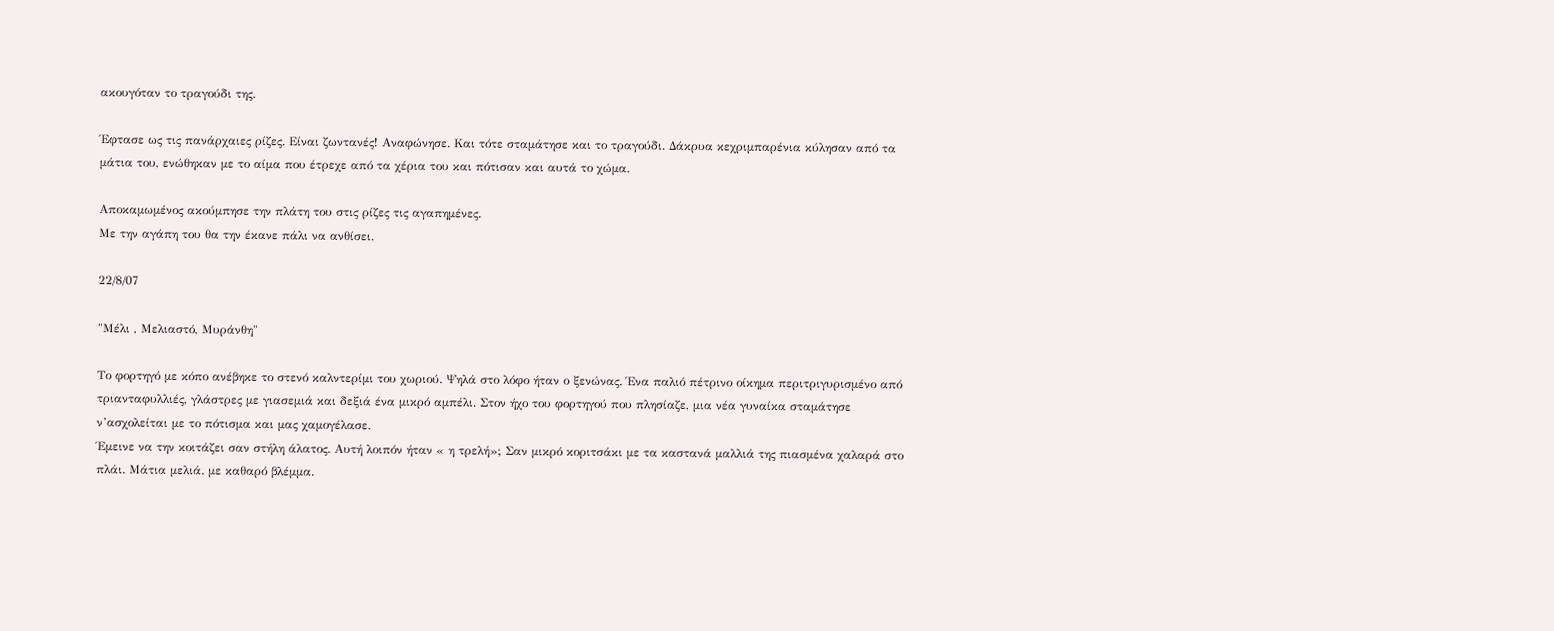ακουγόταν το τραγούδι της.

Έφτασε ως τις πανάρχαιες ρίζες. Είναι ζωντανές! Αναφώνησε. Και τότε σταμάτησε και το τραγούδι. Δάκρυα κεχριμπαρένια κύλησαν από τα μάτια του, ενώθηκαν με το αίμα που έτρεχε από τα χέρια του και πότισαν και αυτά το χώμα.

Αποκαμωμένος ακούμπησε την πλάτη του στις ρίζες τις αγαπημένες.
Με την αγάπη του θα την έκανε πάλι να ανθίσει.

22/8/07

"Μέλι , Μελιαστό, Μυράνθη"

Το φορτηγό με κόπο ανέβηκε το στενό καλντερίμι του χωριού. Ψηλά στο λόφο ήταν ο ξενώνας. Ένα παλιό πέτρινο οίκημα περιτριγυρισμένο από τριανταφυλλιές, γλάστρες με γιασεμιά και δεξιά ένα μικρό αμπέλι. Στον ήχο του φορτηγού που πλησίαζε, μια νέα γυναίκα σταμάτησε ν’ασχολείται με το πότισμα και μας χαμογέλασε.
Έμεινε να την κοιτάζει σαν στήλη άλατος. Αυτή λοιπόν ήταν « η τρελή»; Σαν μικρό κοριτσάκι με τα καστανά μαλλιά της πιασμένα χαλαρά στο πλάι. Μάτια μελιά. με καθαρό βλέμμα.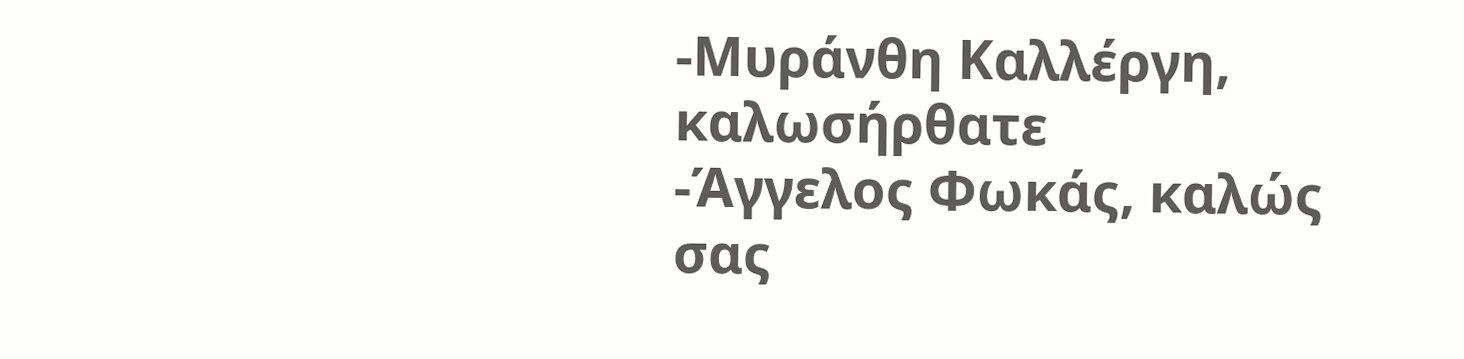-Μυράνθη Καλλέργη, καλωσήρθατε
-Άγγελος Φωκάς, καλώς σας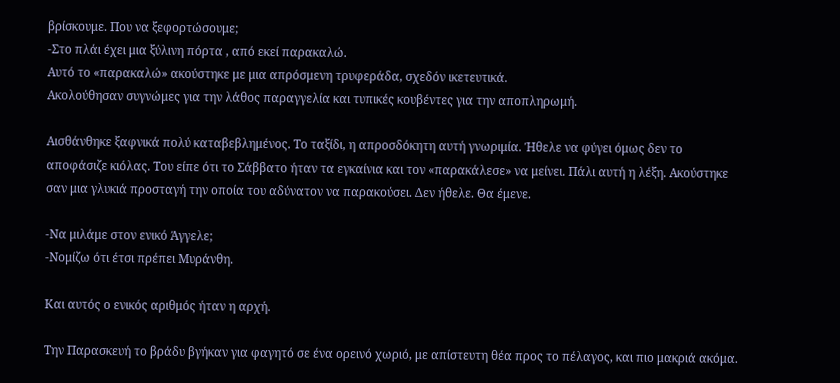βρίσκουμε. Που να ξεφορτώσουμε;
-Στο πλάι έχει μια ξύλινη πόρτα , από εκεί παρακαλώ.
Αυτό το «παρακαλώ» ακούστηκε με μια απρόσμενη τρυφεράδα, σχεδόν ικετευτικά.
Ακολούθησαν συγνώμες για την λάθος παραγγελία και τυπικές κουβέντες για την αποπληρωμή.

Αισθάνθηκε ξαφνικά πολύ καταβεβλημένος. Το ταξίδι, η απροσδόκητη αυτή γνωριμία. Ήθελε να φύγει όμως δεν το αποφάσιζε κιόλας. Του είπε ότι το Σάββατο ήταν τα εγκαίνια και τον «παρακάλεσε» να μείνει. Πάλι αυτή η λέξη. Ακούστηκε σαν μια γλυκιά προσταγή την οποία του αδύνατον να παρακούσει. Δεν ήθελε. Θα έμενε.

-Να μιλάμε στον ενικό Άγγελε;
-Νομίζω ότι έτσι πρέπει Μυράνθη.

Και αυτός ο ενικός αριθμός ήταν η αρχή.

Την Παρασκευή το βράδυ βγήκαν για φαγητό σε ένα ορεινό χωριό, με απίστευτη θέα προς το πέλαγος, και πιο μακριά ακόμα.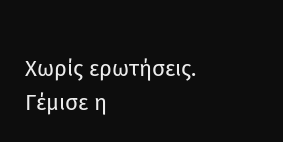Χωρίς ερωτήσεις. Γέμισε η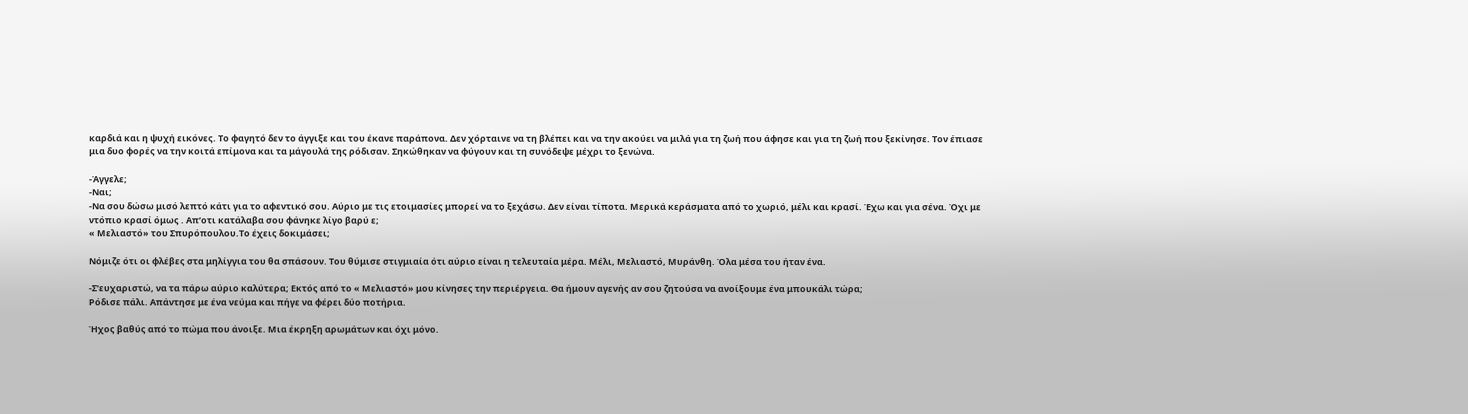καρδιά και η ψυχή εικόνες. Το φαγητό δεν το άγγιξε και του έκανε παράπονα. Δεν χόρταινε να τη βλέπει και να την ακούει να μιλά για τη ζωή που άφησε και για τη ζωή που ξεκίνησε. Τον έπιασε μια δυο φορές να την κοιτά επίμονα και τα μάγουλά της ρόδισαν. Σηκώθηκαν να φύγουν και τη συνόδεψε μέχρι το ξενώνα.

-Άγγελε;
-Ναι;
-Να σου δώσω μισό λεπτό κάτι για το αφεντικό σου. Αύριο με τις ετοιμασίες μπορεί να το ξεχάσω. Δεν είναι τίποτα. Μερικά κεράσματα από το χωριό, μέλι και κρασί. Έχω και για σένα. Όχι με ντόπιο κρασί όμως . Απ’οτι κατάλαβα σου φάνηκε λίγο βαρύ ε;
« Μελιαστό» του Σπυρόπουλου.Το έχεις δοκιμάσει;

Νόμιζε ότι οι φλέβες στα μηλίγγια του θα σπάσουν. Του θύμισε στιγμιαία ότι αύριο είναι η τελευταία μέρα. Μέλι, Μελιαστό, Μυράνθη. Όλα μέσα του ήταν ένα.

-Σ’ευχαριστώ, να τα πάρω αύριο καλύτερα; Εκτός από το « Μελιαστό» μου κίνησες την περιέργεια. Θα ήμουν αγενής αν σου ζητούσα να ανοίξουμε ένα μπουκάλι τώρα;
Ρόδισε πάλι. Απάντησε με ένα νεύμα και πήγε να φέρει δύο ποτήρια.

Ήχος βαθύς από το πώμα που άνοιξε. Μια έκρηξη αρωμάτων και όχι μόνο.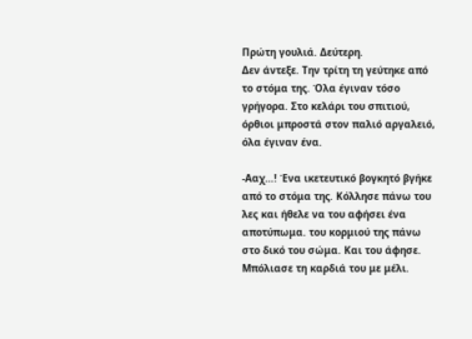Πρώτη γουλιά. Δεύτερη.
Δεν άντεξε. Την τρίτη τη γεύτηκε από το στόμα της. Όλα έγιναν τόσο γρήγορα. Στο κελάρι του σπιτιού, όρθιοι μπροστά στον παλιό αργαλειό, όλα έγιναν ένα.

-Ααχ…! Ένα ικετευτικό βογκητό βγήκε από το στόμα της. Κόλλησε πάνω του λες και ήθελε να του αφήσει ένα αποτύπωμα. του κορμιού της πάνω στο δικό του σώμα. Και του άφησε. Μπόλιασε τη καρδιά του με μέλι.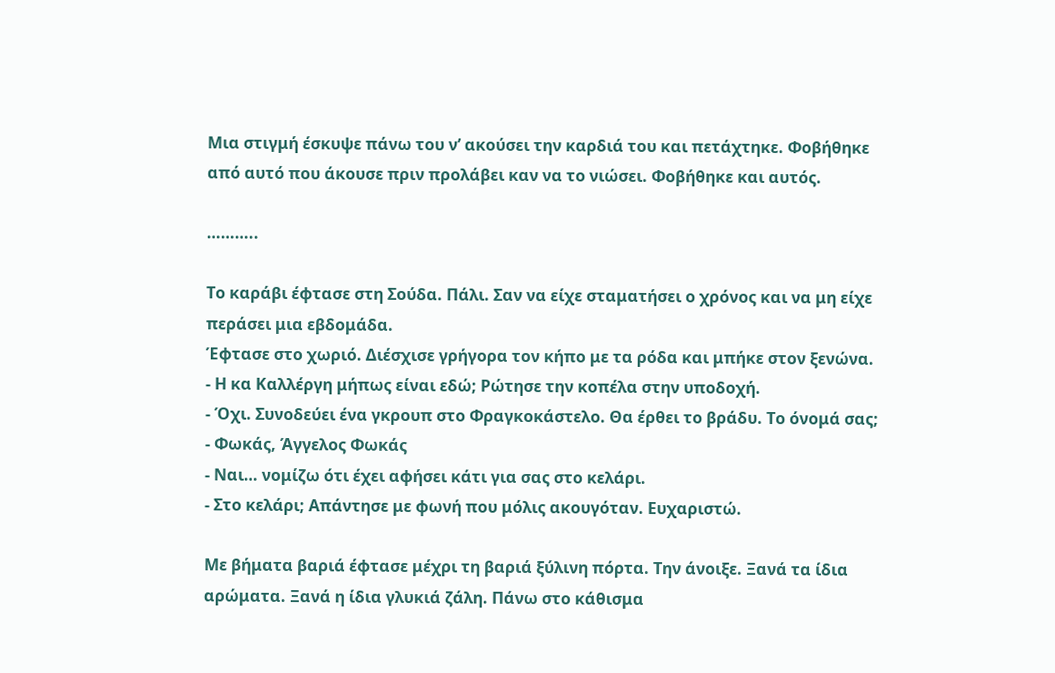Μια στιγμή έσκυψε πάνω του ν’ ακούσει την καρδιά του και πετάχτηκε. Φοβήθηκε από αυτό που άκουσε πριν προλάβει καν να το νιώσει. Φοβήθηκε και αυτός.

………..

Το καράβι έφτασε στη Σούδα. Πάλι. Σαν να είχε σταματήσει ο χρόνος και να μη είχε περάσει μια εβδομάδα.
Έφτασε στο χωριό. Διέσχισε γρήγορα τον κήπο με τα ρόδα και μπήκε στον ξενώνα.
- Η κα Καλλέργη μήπως είναι εδώ; Ρώτησε την κοπέλα στην υποδοχή.
- Όχι. Συνοδεύει ένα γκρουπ στο Φραγκοκάστελο. Θα έρθει το βράδυ. Το όνομά σας;
- Φωκάς, Άγγελος Φωκάς
- Ναι… νομίζω ότι έχει αφήσει κάτι για σας στο κελάρι.
- Στο κελάρι; Απάντησε με φωνή που μόλις ακουγόταν. Ευχαριστώ.

Με βήματα βαριά έφτασε μέχρι τη βαριά ξύλινη πόρτα. Την άνοιξε. Ξανά τα ίδια αρώματα. Ξανά η ίδια γλυκιά ζάλη. Πάνω στο κάθισμα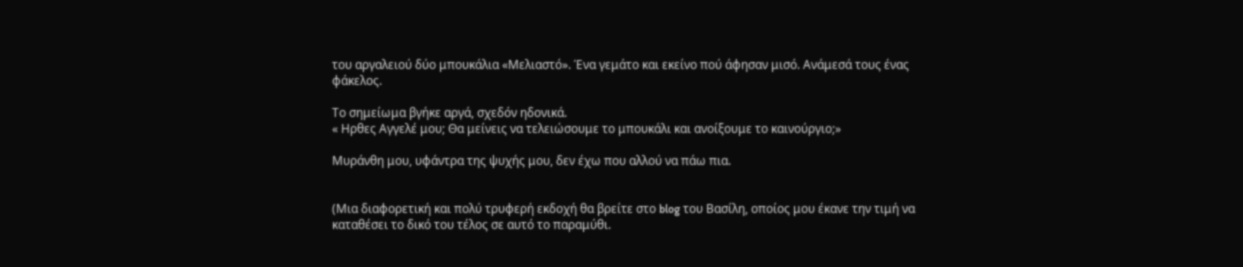του αργαλειού δύο μπουκάλια «Μελιαστό». Ένα γεμάτο και εκείνο πού άφησαν μισό. Ανάμεσά τους ένας φάκελος.

Το σημείωμα βγήκε αργά, σχεδόν ηδονικά.
« Ηρθες Αγγελέ μου; Θα μείνεις να τελειώσουμε το μπουκάλι και ανοίξουμε το καινούργιο;»

Μυράνθη μου, υφάντρα της ψυχής μου, δεν έχω που αλλού να πάω πια.


(Μια διαφορετική και πολύ τρυφερή εκδοχή θα βρείτε στο blog του Βασίλη, οποίος μου έκανε την τιμή να καταθέσει το δικό του τέλος σε αυτό το παραμύθι.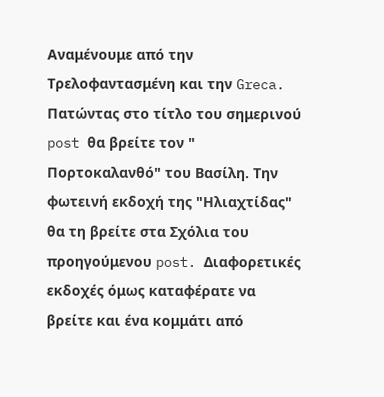Αναμένουμε από την Τρελοφαντασμένη και την Greca. Πατώντας στο τίτλο του σημερινού post θα βρείτε τον " Πορτοκαλανθό" του Βασίλη. Την φωτεινή εκδοχή της "Ηλιαχτίδας" θα τη βρείτε στα Σχόλια του προηγούμενου post. Διαφορετικές εκδοχές όμως καταφέρατε να βρείτε και ένα κομμάτι από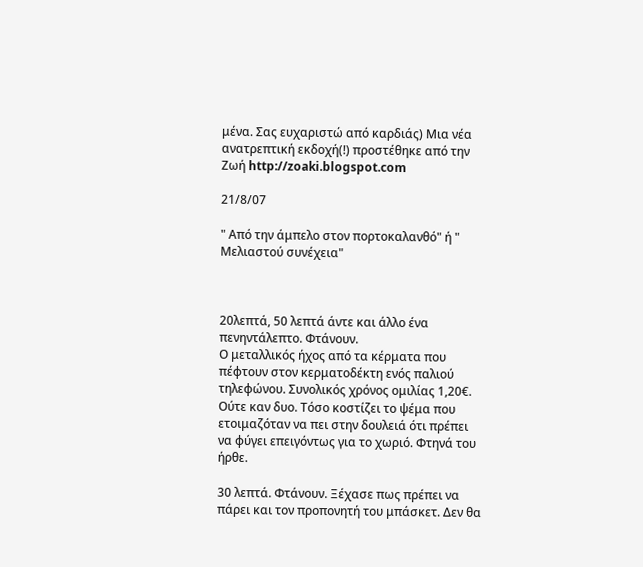μένα. Σας ευχαριστώ από καρδιάς) Μια νέα ανατρεπτική εκδοχή(!) προστέθηκε από την Ζωή http://zoaki.blogspot.com

21/8/07

" Από την άμπελο στον πορτοκαλανθό" ή " Μελιαστού συνέχεια"



20λεπτά, 50 λεπτά άντε και άλλο ένα πενηντάλεπτο. Φτάνουν.
Ο μεταλλικός ήχος από τα κέρματα που πέφτουν στον κερματοδέκτη ενός παλιού τηλεφώνου. Συνολικός χρόνος ομιλίας 1,20€. Ούτε καν δυο. Τόσο κοστίζει το ψέμα που ετοιμαζόταν να πει στην δουλειά ότι πρέπει να φύγει επειγόντως για το χωριό. Φτηνά του ήρθε.

30 λεπτά. Φτάνουν. Ξέχασε πως πρέπει να πάρει και τον προπονητή του μπάσκετ. Δεν θα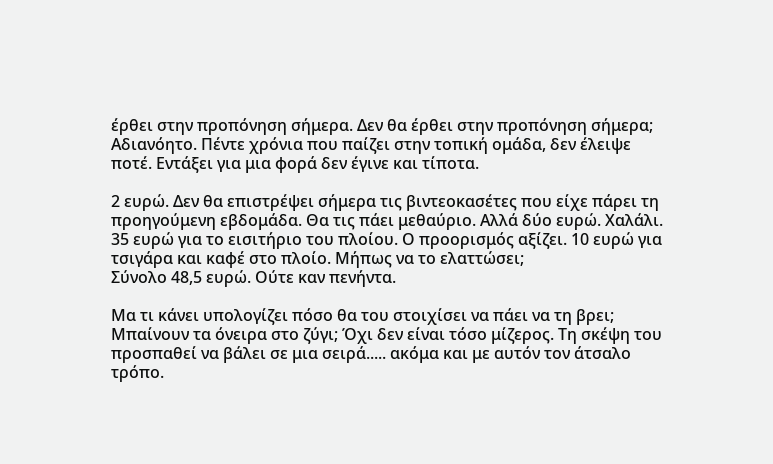έρθει στην προπόνηση σήμερα. Δεν θα έρθει στην προπόνηση σήμερα; Αδιανόητο. Πέντε χρόνια που παίζει στην τοπική ομάδα, δεν έλειψε ποτέ. Εντάξει για μια φορά δεν έγινε και τίποτα.

2 ευρώ. Δεν θα επιστρέψει σήμερα τις βιντεοκασέτες που είχε πάρει τη προηγούμενη εβδομάδα. Θα τις πάει μεθαύριο. Αλλά δύο ευρώ. Χαλάλι.
35 ευρώ για το εισιτήριο του πλοίου. Ο προορισμός αξίζει. 10 ευρώ για τσιγάρα και καφέ στο πλοίο. Μήπως να το ελαττώσει;
Σύνολο 48,5 ευρώ. Ούτε καν πενήντα.

Μα τι κάνει υπολογίζει πόσο θα του στοιχίσει να πάει να τη βρει; Μπαίνουν τα όνειρα στο ζύγι; Όχι δεν είναι τόσο μίζερος. Τη σκέψη του προσπαθεί να βάλει σε μια σειρά..... ακόμα και με αυτόν τον άτσαλο τρόπο.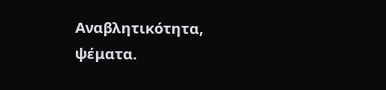Αναβλητικότητα, ψέματα.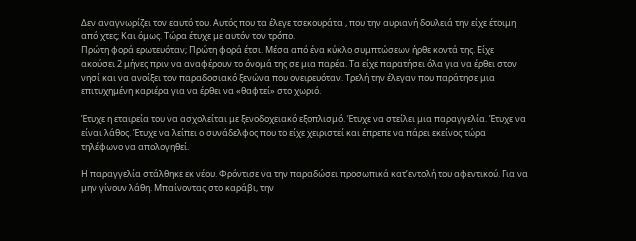Δεν αναγνωρίζει τον εαυτό του. Αυτός που τα έλεγε τσεκουράτα , που την αυριανή δουλειά την είχε έτοιμη από χτες; Και όμως. Τώρα έτυχε με αυτόν τον τρόπο.
Πρώτη φορά ερωτευόταν; Πρώτη φορά έτσι. Μέσα από ένα κύκλο συμπτώσεων ήρθε κοντά της. Είχε ακούσει 2 μήνες πριν να αναφέρουν το όνομά της σε μια παρέα. Τα είχε παρατήσει όλα για να έρθει στον νησί και να ανοίξει τον παραδοσιακό ξενώνα που ονειρευόταν. Τρελή την έλεγαν που παράτησε μια επιτυχημένη καριέρα για να έρθει να «θαφτεί» στο χωριό.

Έτυχε η εταιρεία του να ασχολείται με ξενοδοχειακό εξοπλισμό. Έτυχε να στείλει μια παραγγελία. Έτυχε να είναι λάθος. Έτυχε να λείπει ο συνάδελφος που το είχε χειριστεί και έπρεπε να πάρει εκείνος τώρα τηλέφωνο να απολογηθεί.

Η παραγγελία στάλθηκε εκ νέου. Φρόντισε να την παραδώσει προσωπικά κατ’εντολή του αφεντικού. Για να μην γίνουν λάθη. Μπαίνοντας στο καράβι, την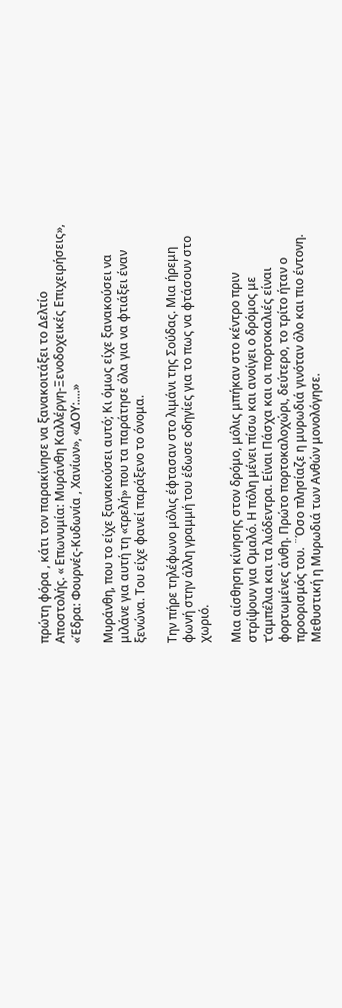πρώτη φόρα , κάτι τον παρακίνησε να ξανακοιτάξει το Δελτίο Αποστολής. « Επωνυμία: Μυράνθη Καλλέργη-Ξενοδοχεικές Επιχειρήσεις», «Έδρα: Φουρνές-Κυδωνία , Χανίων», «ΔΟΥ:....»

Μυράνθη, που το είχε ξανακούσει αυτό; Κι όμως είχε ξανακούσει να μιλάνε για αυτή τη «τρελή» που τα παράτησε όλα για να φτιάξει έναν ξενώνα. Του είχε φανεί παράξενο το όνομα.

Την πήρε τηλέφωνο μόλις έφτασαν στο λιμάνι της Σούδας. Μια ήρεμη φωνή στην άλλη γραμμή του έδωσε οδηγίες για το πως να φτάσουν στο χωριό.

Μια αίσθηση κίνησης στον δρόμο, μόλις μπήκαν στο κέντρο πριν στρίψουν για Ομαλό. Η πόλη μένει πίσω και ανοίγει ο δρόμος με τ’αμπέλια και τα λιόδεντρα. Είναι Πάσχα και οι πορτοκαλιές είναι φορτωμένες άνθη. Πρώτο πορτοκαλοχώρι, δεύτερο, το τρίτο ήταν ο προορισμός του. ¨Όσο πλησίαζε η μυρωδιά γινόταν όλο και πιο έντονη. Μεθυστική η Μυρωδιά των Ανθών μονολόγησε.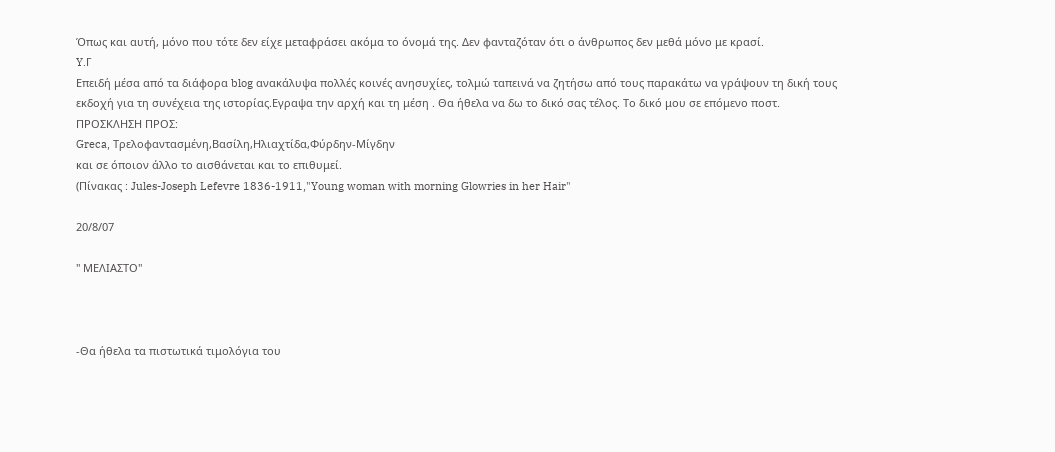Όπως και αυτή, μόνο που τότε δεν είχε μεταφράσει ακόμα το όνομά της. Δεν φανταζόταν ότι ο άνθρωπος δεν μεθά μόνο με κρασί.
Y.Γ
Επειδή μέσα από τα διάφορα blog ανακάλυψα πολλές κοινές ανησυχίες, τολμώ ταπεινά να ζητήσω από τους παρακάτω να γράψουν τη δική τους εκδοχή για τη συνέχεια της ιστορίας.Εγραψα την αρχή και τη μέση . Θα ήθελα να δω το δικό σας τέλος. Το δικό μου σε επόμενο ποστ.
ΠΡΟΣΚΛΗΣΗ ΠΡΟΣ:
Greca, Tρελοφαντασμένη,Βασίλη,Ηλιαχτίδα,Φύρδην-Μίγδην
και σε όποιον άλλο το αισθάνεται και το επιθυμεί.
(Πίνακας : Jules-Joseph Lefevre 1836-1911,"Young woman with morning Glowries in her Hair"

20/8/07

" ΜΕΛΙΑΣΤΟ"



-Θα ήθελα τα πιστωτικά τιμολόγια του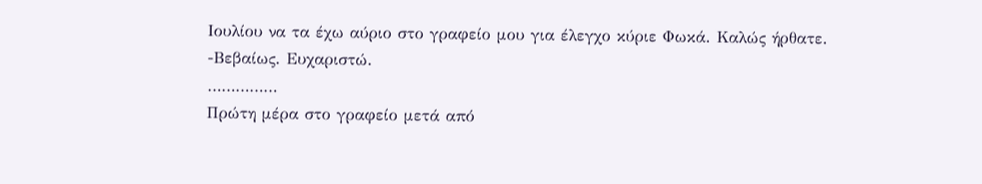Ιουλίου να τα έχω αύριο στο γραφείο μου για έλεγχο κύριε Φωκά. Καλώς ήρθατε.
-Βεβαίως. Ευχαριστώ.
……………
Πρώτη μέρα στο γραφείο μετά από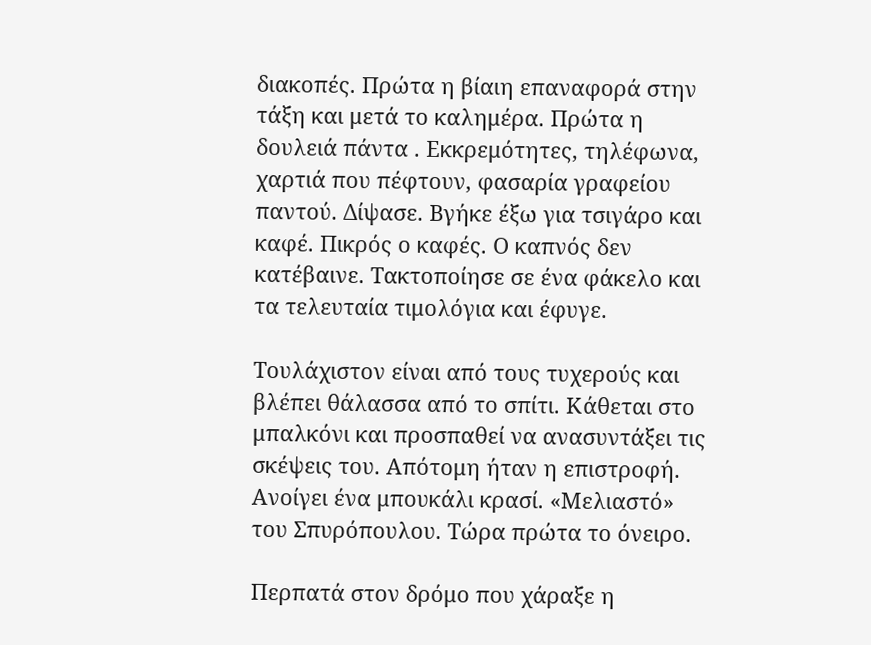διακοπές. Πρώτα η βίαιη επαναφορά στην τάξη και μετά το καλημέρα. Πρώτα η δουλειά πάντα . Εκκρεμότητες, τηλέφωνα, χαρτιά που πέφτουν, φασαρία γραφείου παντού. Δίψασε. Βγήκε έξω για τσιγάρο και καφέ. Πικρός ο καφές. Ο καπνός δεν κατέβαινε. Τακτοποίησε σε ένα φάκελο και τα τελευταία τιμολόγια και έφυγε.

Τουλάχιστον είναι από τους τυχερούς και βλέπει θάλασσα από το σπίτι. Κάθεται στο μπαλκόνι και προσπαθεί να ανασυντάξει τις σκέψεις του. Απότομη ήταν η επιστροφή. Ανοίγει ένα μπουκάλι κρασί. «Μελιαστό» του Σπυρόπουλου. Τώρα πρώτα το όνειρο.

Περπατά στον δρόμο που χάραξε η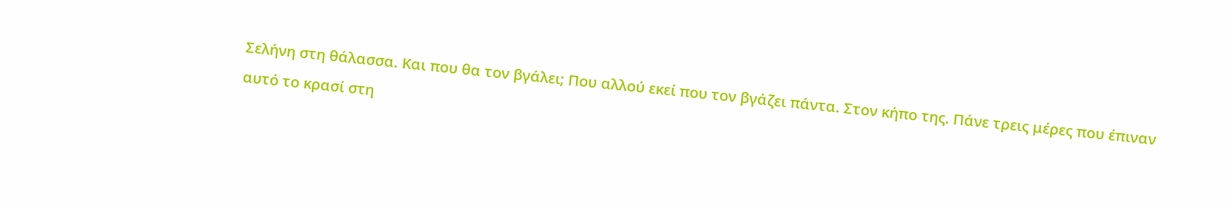Σελήνη στη θάλασσα. Και που θα τον βγάλει; Που αλλού εκεί που τον βγάζει πάντα. Στον κήπο της. Πάνε τρεις μέρες που έπιναν αυτό το κρασί στη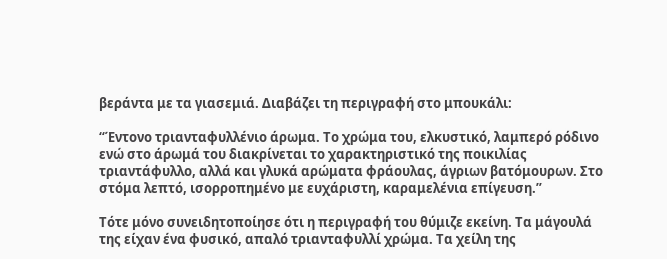βεράντα με τα γιασεμιά. Διαβάζει τη περιγραφή στο μπουκάλι:

“Έντονο τριανταφυλλένιο άρωμα. Το χρώμα του, ελκυστικό, λαμπερό ρόδινο ενώ στο άρωμά του διακρίνεται το χαρακτηριστικό της ποικιλίας τριαντάφυλλο, αλλά και γλυκά αρώματα φράουλας, άγριων βατόμουρων. Στο στόμα λεπτό, ισορροπημένο με ευχάριστη, καραμελένια επίγευση.”

Τότε μόνο συνειδητοποίησε ότι η περιγραφή του θύμιζε εκείνη. Τα μάγουλά της είχαν ένα φυσικό, απαλό τριανταφυλλί χρώμα. Τα χείλη της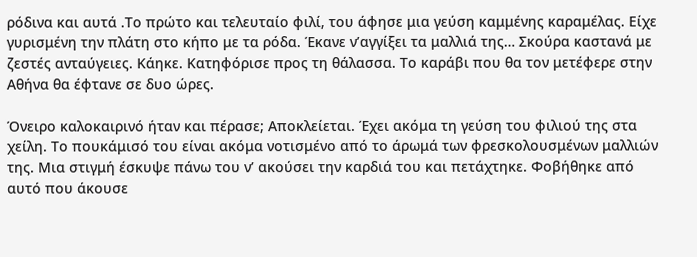ρόδινα και αυτά .Το πρώτο και τελευταίο φιλί, του άφησε μια γεύση καμμένης καραμέλας. Είχε γυρισμένη την πλάτη στο κήπο με τα ρόδα. Έκανε ν’αγγίξει τα μαλλιά της… Σκούρα καστανά με ζεστές ανταύγειες. Κάηκε. Κατηφόρισε προς τη θάλασσα. Το καράβι που θα τον μετέφερε στην Αθήνα θα έφτανε σε δυο ώρες.

Όνειρο καλοκαιρινό ήταν και πέρασε; Αποκλείεται. Έχει ακόμα τη γεύση του φιλιού της στα χείλη. Το πουκάμισό του είναι ακόμα νοτισμένο από το άρωμά των φρεσκολουσμένων μαλλιών της. Μια στιγμή έσκυψε πάνω του ν’ ακούσει την καρδιά του και πετάχτηκε. Φοβήθηκε από αυτό που άκουσε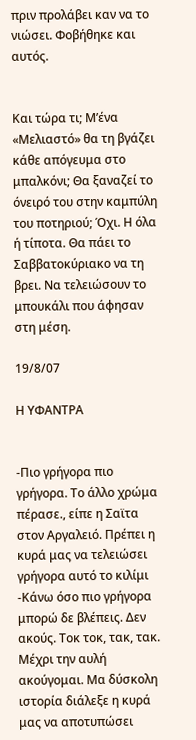πριν προλάβει καν να το νιώσει. Φοβήθηκε και αυτός.


Και τώρα τι; Μ’ένα «Μελιαστό» θα τη βγάζει κάθε απόγευμα στο μπαλκόνι; Θα ξαναζεί το όνειρό του στην καμπύλη του ποτηριού; Όχι. Η όλα ή τίποτα. Θα πάει το Σαββατοκύριακο να τη βρει. Να τελειώσουν το μπουκάλι που άφησαν στη μέση.

19/8/07

Η ΥΦΑΝΤΡΑ


-Πιο γρήγορα πιο γρήγορα. Το άλλο χρώμα πέρασε., είπε η Σαϊτα στον Αργαλειό. Πρέπει η κυρά μας να τελειώσει γρήγορα αυτό το κιλίμι
-Κάνω όσο πιο γρήγορα μπορώ δε βλέπεις. Δεν ακούς. Τοκ τοκ, τακ, τακ. Μέχρι την αυλή ακούγομαι. Μα δύσκολη ιστορία διάλεξε η κυρά μας να αποτυπώσει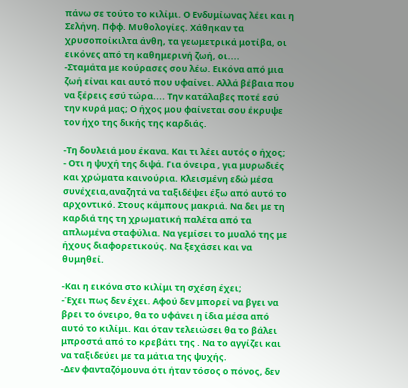πάνω σε τούτο το κιλίμι. Ο Ενδυμίωνας λέει και η Σελήνη. Πφφ. Μυθολογίες. Χάθηκαν τα χρυσοποίκιλτα άνθη, τα γεωμετρικά μοτίβα, οι εικόνες από τη καθημερινή ζωή, οι....
-Σταμάτα με κούρασες σου λέω. Εικόνα από μια ζωή είναι και αυτό που υφαίνει. Αλλά βέβαια που να ξέρεις εσύ τώρα.... Την κατάλαβες ποτέ εσύ την κυρά μας; Ο ήχος μου φαίνεται σου έκρυψε τον ήχο της δικής της καρδιάς.

-Τη δουλειά μου έκανα. Και τι λέει αυτός ο ήχος;
- Οτι η ψυχή της διψά. Για όνειρα , για μυρωδιές και χρώματα καινούρια. Κλεισμένη εδώ μέσα συνέχεια,αναζητά να ταξιδέψει έξω από αυτό το αρχοντικό. Στους κάμπους μακριά. Να δει με τη καρδιά της τη χρωματική παλέτα από τα απλωμένα σταφύλια. Να γεμίσει το μυαλό της με ήχους διαφορετικούς. Να ξεχάσει και να θυμηθεί.

-Και η εικόνα στο κιλίμι τη σχέση έχει;
-Έχει πως δεν έχει. Αφού δεν μπορεί να βγει να βρει το όνειρο, θα το υφάνει η ίδια μέσα από αυτό το κιλίμι. Και όταν τελειώσει θα το βάλει μπροστά από το κρεβάτι της . Να το αγγίζει και να ταξιδεύει με τα μάτια της ψυχής.
-Δεν φανταζόμουνα ότι ήταν τόσος ο πόνος, δεν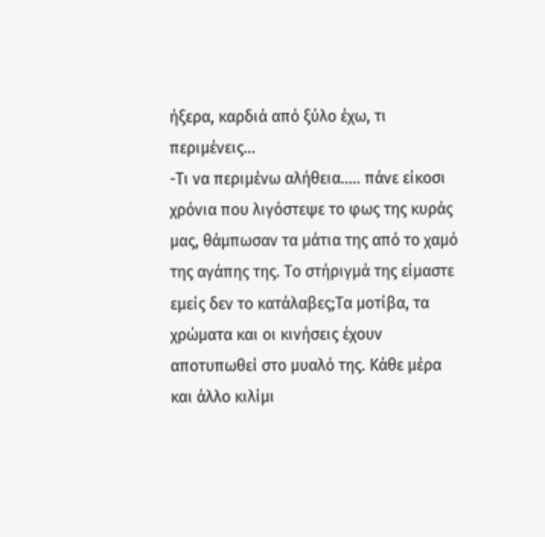ήξερα, καρδιά από ξύλο έχω, τι περιμένεις...
-Τι να περιμένω αλήθεια..... πάνε είκοσι χρόνια που λιγόστεψε το φως της κυράς μας, θάμπωσαν τα μάτια της από το χαμό της αγάπης της. Το στήριγμά της είμαστε εμείς δεν το κατάλαβες;Τα μοτίβα, τα χρώματα και οι κινήσεις έχουν αποτυπωθεί στο μυαλό της. Κάθε μέρα και άλλο κιλίμι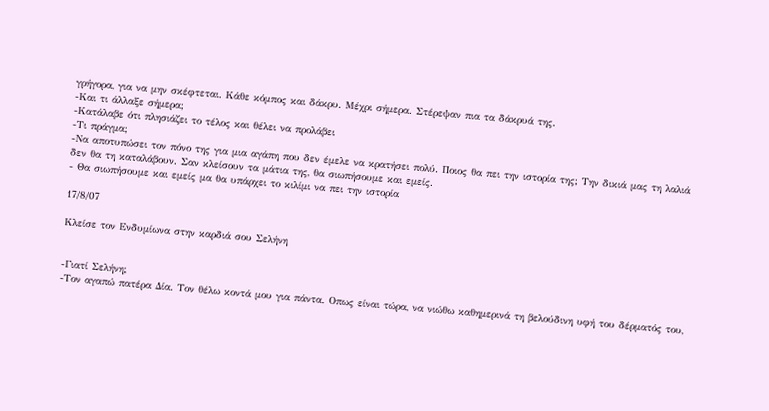γρήγορα, για να μην σκέφτεται. Κάθε κόμπος και δάκρυ. Μέχρι σήμερα. Στέρεψαν πια τα δάκρυά της.
-Και τι άλλαξε σήμερα;
-Κατάλαβε ότι πλησιάζει το τέλος και θέλει να προλάβει
-Τι πράγμα;
-Να αποτυπώσει τον πόνο της για μια αγάπη που δεν έμελε να κρατήσει πολύ. Ποιος θα πει την ιστορία της; Την δικιά μας τη λαλιά δεν θα τη καταλάβουν. Σαν κλείσουν τα μάτια της, θα σιωπήσουμε και εμείς.
- Θα σιωπήσουμε και εμείς μα θα υπάρχει το κιλίμι να πει την ιστορία

17/8/07

Κλείσε τον Ενδυμίωνα στην καρδιά σου Σελήνη


-Γιατί Σελήνη;
-Τον αγαπώ πατέρα Δία. Τον θέλω κοντά μου για πάντα. Οπως είναι τώρα, να νιώθω καθημερινά τη βελούδινη υφή του δέρματός του,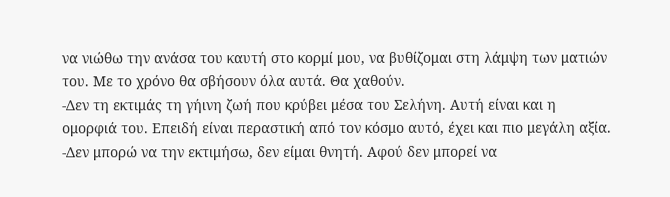να νιώθω την ανάσα του καυτή στο κορμί μου, να βυθίζομαι στη λάμψη των ματιών του. Με το χρόνο θα σβήσουν όλα αυτά. Θα χαθούν.
-Δεν τη εκτιμάς τη γήινη ζωή που κρύβει μέσα του Σελήνη. Αυτή είναι και η ομορφιά του. Επειδή είναι περαστική από τον κόσμο αυτό, έχει και πιο μεγάλη αξία.
-Δεν μπορώ να την εκτιμήσω, δεν είμαι θνητή. Αφού δεν μπορεί να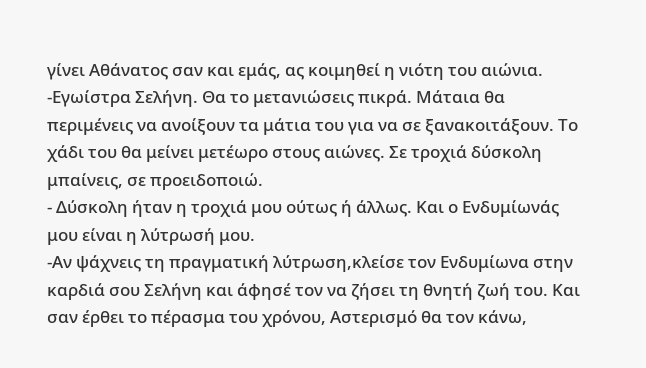γίνει Αθάνατος σαν και εμάς, ας κοιμηθεί η νιότη του αιώνια.
-Εγωίστρα Σελήνη. Θα το μετανιώσεις πικρά. Μάταια θα περιμένεις να ανοίξουν τα μάτια του για να σε ξανακοιτάξουν. Το χάδι του θα μείνει μετέωρο στους αιώνες. Σε τροχιά δύσκολη μπαίνεις, σε προειδοποιώ.
- Δύσκολη ήταν η τροχιά μου ούτως ή άλλως. Και ο Ενδυμίωνάς μου είναι η λύτρωσή μου.
-Αν ψάχνεις τη πραγματική λύτρωση,κλείσε τον Ενδυμίωνα στην καρδιά σου Σελήνη και άφησέ τον να ζήσει τη θνητή ζωή του. Και σαν έρθει το πέρασμα του χρόνου, Αστερισμό θα τον κάνω,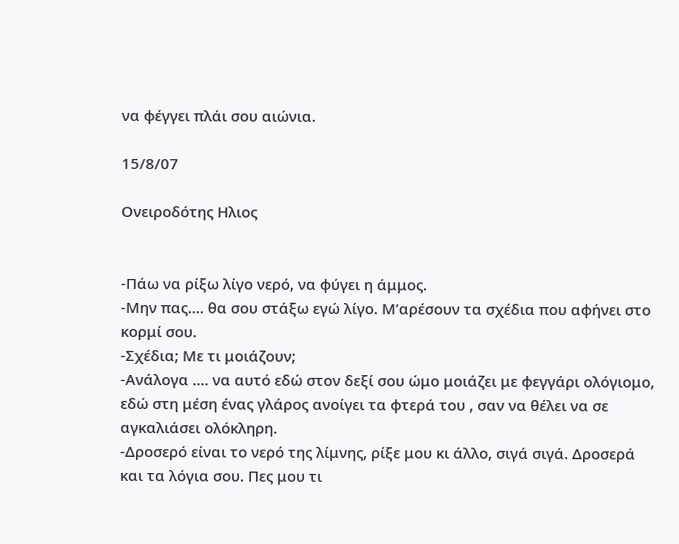να φέγγει πλάι σου αιώνια.

15/8/07

Ονειροδότης Ηλιος


-Πάω να ρίξω λίγο νερό, να φύγει η άμμος.
-Μην πας.... θα σου στάξω εγώ λίγο. Μ’αρέσουν τα σχέδια που αφήνει στο κορμί σου.
-Σχέδια; Με τι μοιάζουν;
-Ανάλογα .... να αυτό εδώ στον δεξί σου ώμο μοιάζει με φεγγάρι ολόγιομο, εδώ στη μέση ένας γλάρος ανοίγει τα φτερά του , σαν να θέλει να σε αγκαλιάσει ολόκληρη.
-Δροσερό είναι το νερό της λίμνης, ρίξε μου κι άλλο, σιγά σιγά. Δροσερά και τα λόγια σου. Πες μου τι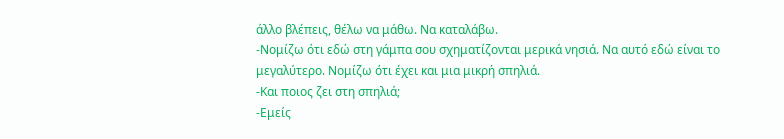άλλο βλέπεις, θέλω να μάθω. Να καταλάβω.
-Νομίζω ότι εδώ στη γάμπα σου σχηματίζονται μερικά νησιά. Να αυτό εδώ είναι το μεγαλύτερο. Νομίζω ότι έχει και μια μικρή σπηλιά.
-Και ποιος ζει στη σπηλιά;
-Εμείς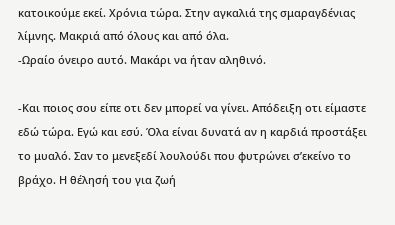κατοικούμε εκεί. Χρόνια τώρα. Στην αγκαλιά της σμαραγδένιας λίμνης. Μακριά από όλους και από όλα.
-Ωραίο όνειρο αυτό. Μακάρι να ήταν αληθινό.

-Και ποιος σου είπε οτι δεν μπορεί να γίνει. Απόδειξη οτι είμαστε εδώ τώρα. Εγώ και εσύ. Όλα είναι δυνατά αν η καρδιά προστάξει το μυαλό. Σαν το μενεξεδί λουλούδι που φυτρώνει σ’εκείνο το βράχο. Η θέλησή του για ζωή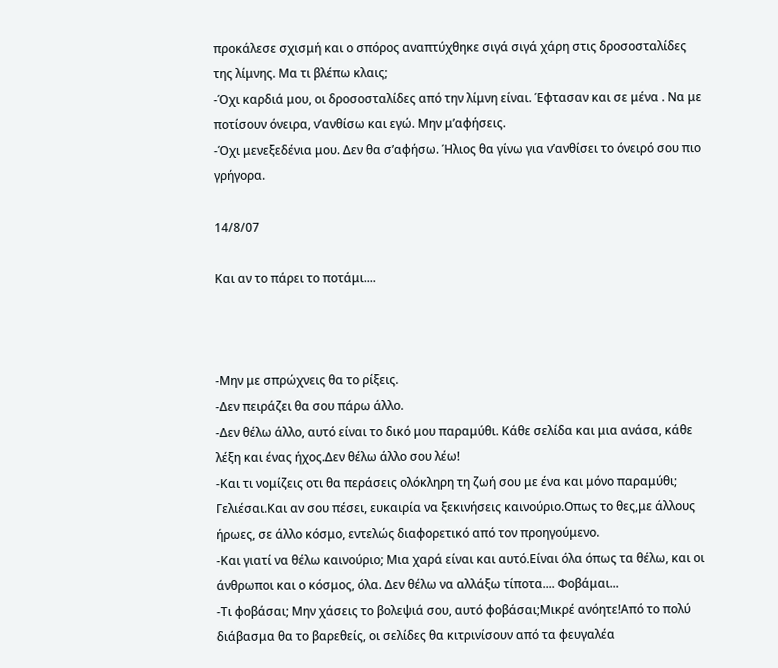προκάλεσε σχισμή και ο σπόρος αναπτύχθηκε σιγά σιγά χάρη στις δροσοσταλίδες της λίμνης. Μα τι βλέπω κλαις;
-Όχι καρδιά μου, οι δροσοσταλίδες από την λίμνη είναι. Έφτασαν και σε μένα . Να με ποτίσουν όνειρα, ν’ανθίσω και εγώ. Μην μ’αφήσεις.
-Όχι μενεξεδένια μου. Δεν θα σ’αφήσω. Ήλιος θα γίνω για ν’ανθίσει το όνειρό σου πιο γρήγορα.

14/8/07

Και αν το πάρει το ποτάμι....



-Μην με σπρώχνεις θα το ρίξεις.
-Δεν πειράζει θα σου πάρω άλλο.
-Δεν θέλω άλλο, αυτό είναι το δικό μου παραμύθι. Κάθε σελίδα και μια ανάσα, κάθε λέξη και ένας ήχος.Δεν θέλω άλλο σου λέω!
-Και τι νομίζεις οτι θα περάσεις ολόκληρη τη ζωή σου με ένα και μόνο παραμύθι; Γελιέσαι.Και αν σου πέσει, ευκαιρία να ξεκινήσεις καινούριο.Οπως το θες,με άλλους ήρωες, σε άλλο κόσμο, εντελώς διαφορετικό από τον προηγούμενο.
-Και γιατί να θέλω καινούριο; Μια χαρά είναι και αυτό.Είναι όλα όπως τα θέλω, και οι άνθρωποι και ο κόσμος, όλα. Δεν θέλω να αλλάξω τίποτα.... Φοβάμαι...
-Τι φοβάσαι; Μην χάσεις το βολεψιά σου, αυτό φοβάσαι;Μικρέ ανόητε!Από το πολύ διάβασμα θα το βαρεθείς, οι σελίδες θα κιτρινίσουν από τα φευγαλέα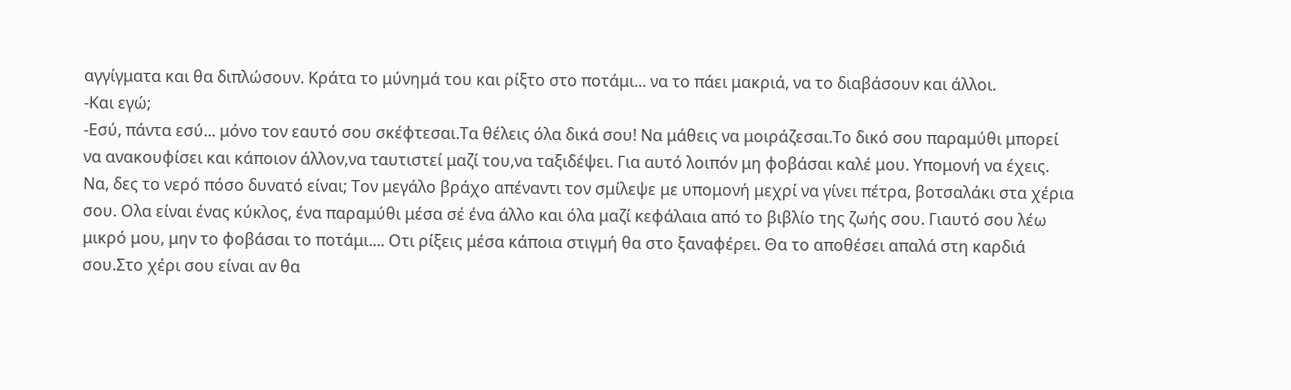αγγίγματα και θα διπλώσουν. Κράτα το μύνημά του και ρίξτο στο ποτάμι... να το πάει μακριά, να το διαβάσουν και άλλοι.
-Και εγώ;
-Εσύ, πάντα εσύ... μόνο τον εαυτό σου σκέφτεσαι.Τα θέλεις όλα δικά σου! Να μάθεις να μοιράζεσαι.Το δικό σου παραμύθι μπορεί να ανακουφίσει και κάποιον άλλον,να ταυτιστεί μαζί του,να ταξιδέψει. Για αυτό λοιπόν μη φοβάσαι καλέ μου. Υπομονή να έχεις. Να, δες το νερό πόσο δυνατό είναι; Τον μεγάλο βράχο απέναντι τον σμίλεψε με υπομονή μεχρί να γίνει πέτρα, βοτσαλάκι στα χέρια σου. Ολα είναι ένας κύκλος, ένα παραμύθι μέσα σέ ένα άλλο και όλα μαζί κεφάλαια από το βιβλίο της ζωής σου. Γιαυτό σου λέω μικρό μου, μην το φοβάσαι το ποτάμι.... Οτι ρίξεις μέσα κάποια στιγμή θα στο ξαναφέρει. Θα το αποθέσει απαλά στη καρδιά σου.Στο χέρι σου είναι αν θα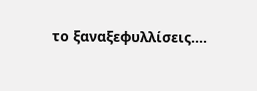το ξαναξεφυλλίσεις....